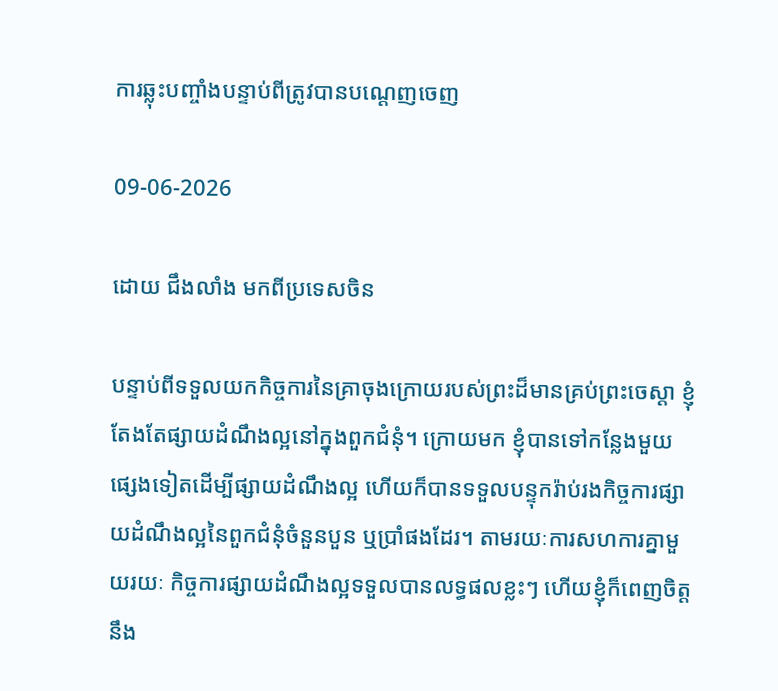ការឆ្លុះបញ្ចាំងបន្ទាប់ពីត្រូវបានបណ្ដេញចេញ

09-06-2026

ដោយ ជឹងលាំង មកពីប្រទេសចិន

បន្ទាប់ពីទទួលយកកិច្ចការនៃគ្រាចុងក្រោយរបស់ព្រះដ៏មានគ្រប់ព្រះចេស្ដា ខ្ញុំតែងតែផ្សាយដំណឹងល្អនៅក្នុងពួកជំនុំ។ ក្រោយមក ខ្ញុំបានទៅកន្លែងមួយផ្សេងទៀតដើម្បីផ្សាយដំណឹងល្អ ហើយក៏បានទទួលបន្ទុករ៉ាប់រងកិច្ចការផ្សាយដំណឹងល្អនៃពួកជំនុំចំនួនបួន ឬប្រាំផងដែរ។ តាមរយៈការសហការគ្នាមួយរយៈ កិច្ចការផ្សាយដំណឹងល្អទទួលបានលទ្ធផលខ្លះៗ ហើយខ្ញុំក៏ពេញចិត្តនឹង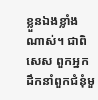ខ្លួនឯងខ្លាំងណាស់។ ជាពិសេស ពួកអ្នកដឹកនាំពួកជំនុំមួ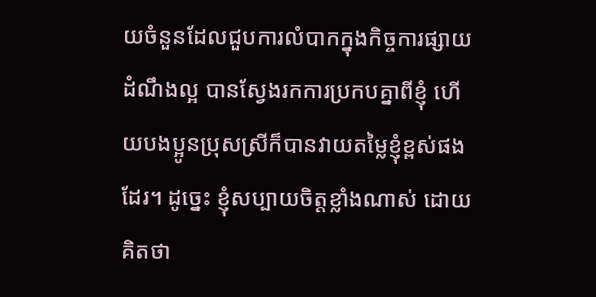យចំនួនដែលជួបការលំបាកក្នុងកិច្ចការផ្សាយដំណឹងល្អ បានស្វែងរកការប្រកបគ្នាពីខ្ញុំ ហើយបងប្អូនប្រុសស្រីក៏បានវាយតម្លៃខ្ញុំខ្ពស់ផងដែរ។ ដូច្នេះ ខ្ញុំសប្បាយចិត្តខ្លាំងណាស់ ដោយគិតថា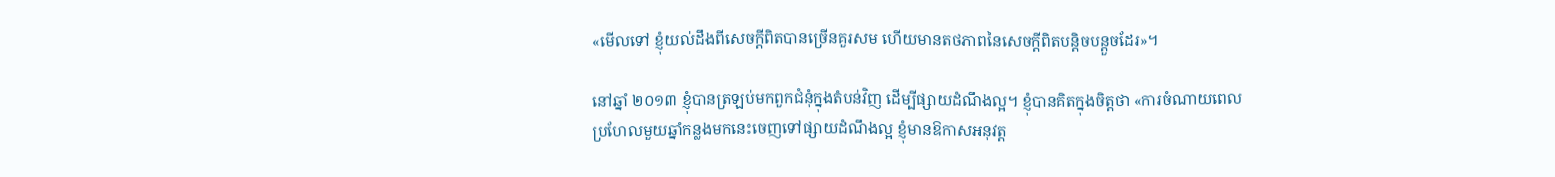«មើលទៅ ខ្ញុំយល់ដឹងពីសេចក្ដីពិតបានច្រើនគួរសម ហើយមានតថភាពនៃសេចក្ដីពិតបន្តិចបន្តួចដែរ»។

នៅឆ្នាំ ២០១៣ ខ្ញុំបានត្រឡប់មកពួកជំនុំក្នុងតំបន់វិញ ដើម្បីផ្សាយដំណឹងល្អ។ ខ្ញុំបានគិតក្នុងចិត្តថា «ការចំណាយពេលប្រហែលមួយឆ្នាំកន្លងមកនេះចេញទៅផ្សាយដំណឹងល្អ ខ្ញុំមានឱកាសអនុវត្ត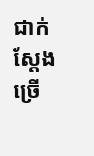ជាក់ស្តែងច្រើ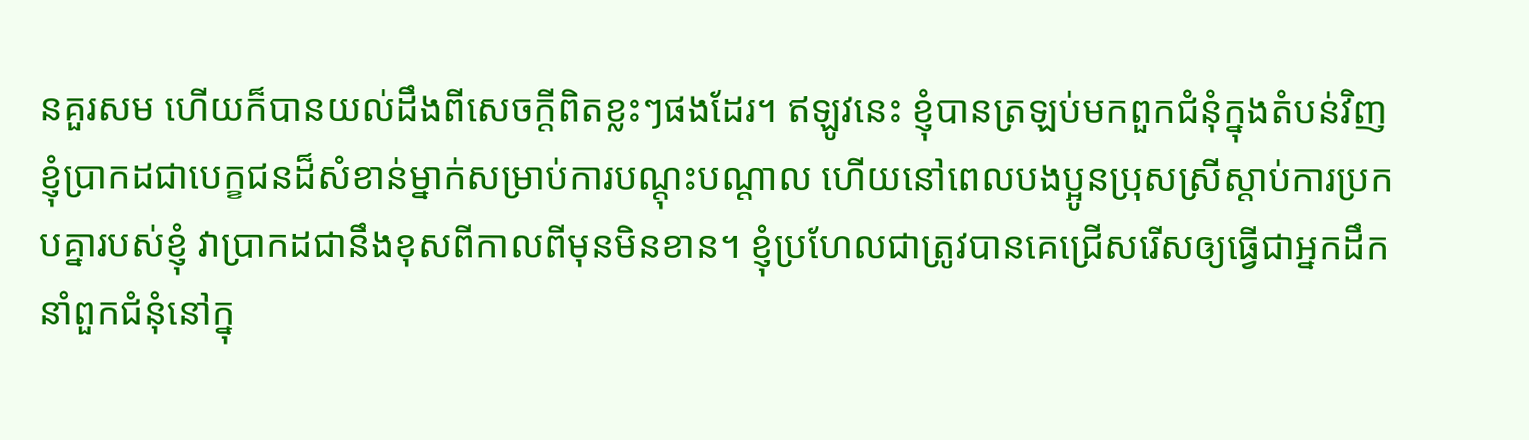នគួរសម ហើយក៏បានយល់ដឹងពីសេចក្តីពិតខ្លះៗផងដែរ។ ឥឡូវនេះ ខ្ញុំបានត្រឡប់មកពួកជំនុំក្នុងតំបន់វិញ ខ្ញុំប្រាកដជាបេក្ខជនដ៏សំខាន់ម្នាក់សម្រាប់ការបណ្ដុះបណ្ដាល ហើយនៅពេលបងប្អូនប្រុសស្រីស្ដាប់ការប្រកបគ្នារបស់ខ្ញុំ វាប្រាកដជានឹងខុសពីកាលពីមុនមិនខាន។ ខ្ញុំប្រហែលជាត្រូវបានគេជ្រើសរើសឲ្យធ្វើជាអ្នកដឹកនាំពួកជំនុំនៅក្នុ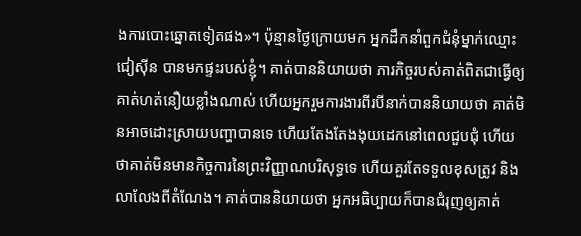ងការបោះឆ្នោតទៀតផង»។ ប៉ុន្មានថ្ងៃក្រោយមក អ្នកដឹកនាំពួកជំនុំម្នាក់ឈ្មោះ ជៀស៊ីន បានមកផ្ទះរបស់ខ្ញុំ។ គាត់បាននិយាយថា ភារកិច្ចរបស់គាត់ពិតជាធ្វើឲ្យគាត់ហត់នឿយខ្លាំងណាស់ ហើយអ្នករួមការងារពីរបីនាក់បាននិយាយថា គាត់មិនអាចដោះស្រាយបញ្ហាបានទេ ហើយតែងតែងងុយដេកនៅពេលជួបជុំ ហើយថាគាត់មិនមានកិច្ចការនៃព្រះវិញ្ញាណបរិសុទ្ធទេ ហើយគួរតែទទួលខុសត្រូវ និងលាលែងពីតំណែង។ គាត់បាននិយាយថា អ្នកអធិប្បាយក៏បានជំរុញឲ្យគាត់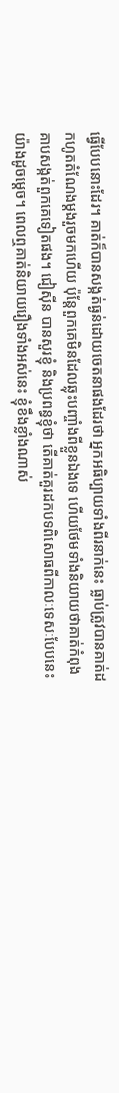ធ្វើបែបនោះដែរ។ គាត់ក៏បានសង្កត់ធ្ងន់ដោយចេតនាផងដែរថា អ្នកអធិប្បាយទាំងពីរនាក់នេះ ធ្លាប់ត្រូវបានគាត់ដកហូតតំណែងម្ដងរួចមកហើយ ប៉ុន្តែពួកគេមិនដែលឆ្លុះបញ្ចាំងពីខ្លួនឯងទេ ហើយថែមទាំងនិយាយថាគាត់កំពុងគាបសង្កត់ពួកគេទៀតផង។ ជៀស៊ីន បានសួរខ្ញុំ និងប្រពន្ធខ្ញុំថា តើគាត់គួរដកបទពិសោធពីកាលៈទេសៈបែបនេះយ៉ាងដូចម្ដេច។ ពេលឮគាត់និយាយរឿងទាំងអស់នេះ ខ្ញុំខឹងខ្លាំងណាស់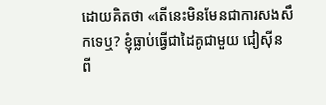ដោយគិតថា «តើនេះមិនមែនជាការសងសឹកទេឬ? ខ្ញុំធ្លាប់ធ្វើជាដៃគូជាមួយ ជៀស៊ីន ពី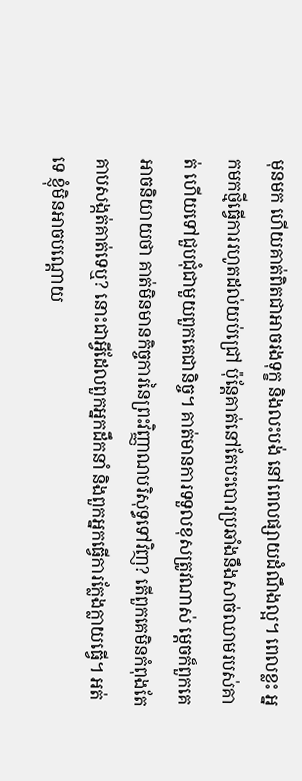មុនមក ហើយគាត់ពិតជាអាចរងទុក្ខ និងលះបង់ នៅពេលផ្សាយដំណឹងល្អ។ ពេលខ្លះ អ្នកមកថ្មីធ្វើការរហូតដល់យប់ជ្រៅ ប៉ុន្តែគាត់នៅតែបះបោរប្រឆាំងនឹងសាច់ឈាមរបស់គាត់ ហើយទៅជួបជុំជាមួយពួកគេជានិច្ច។ គាត់មានការទទួលខុសត្រូវណាស់ ម្ដេចក៏ពួកគេអាចនិយាយថា គាត់មិនមានកិច្ចការនៃព្រះវិញ្ញាណបរិសុទ្ធទៅវិញ? តើពួកគេមិនកំពុងតែគាបសង្កត់គាត់ទេឬ? នោះជាអ្វីដែលពួកអ្នកដឹកនាំ និងពួកអ្នកធ្វើការក្លែងក្លាយធ្វើ។ អត់ទេ ខ្ញុំមិនអាចបណ្ដោយ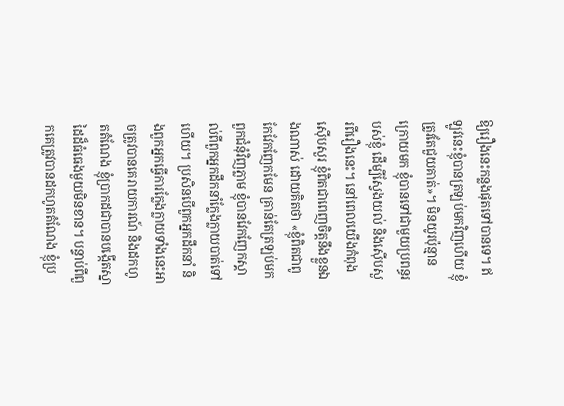ឱ្យរឿងនេះកន្លងផុតទៅបានទេ។ ឥឡូវនេះខ្ញុំបានត្រឡប់មកវិញហើយ ខ្ញុំត្រូវតែជួយគាត់»។ មិនយូរប៉ុន្មានក្រោយមក ខ្ញុំបានទៅជាមួយប្រពន្ធរបស់ខ្ញុំ ដើម្បីស្វែងយល់ និងស៊ើបសួរពីរឿងនេះ។ នៅពេលយើងកំពុងស៊ើបសួរ ខ្ញុំពិតជាពេញចិត្តនឹងខ្លួនឯងណាស់ ដោយគិតថា «ខ្ញុំពិតជាពូកែវែកញែកមែន គ្រាន់តែត្រឡប់មកពួកជំនុំវិញភ្លាម ខ្ញុំបានវែកញែកស្គាល់ពីពួកអ្នកដឹកនាំក្លែងក្លាយបាត់ទៅហើយ។ ប្រសិនបើពួកអ្នកដឹកនាំ និងពួកអ្នកធ្វើការក្លែងក្លាយទាំងនេះអាចត្រូវបានគេរាយការណ៍ និងដកហូតតំណែង ខ្ញុំប្រាកដជាបានបង្កើតស្នាដៃដ៏ធំធេងមួយមិនខាន។ បន្ទាប់ពីពួកគេត្រូវបានដកហូតតំណែង ខ្ញុំប្រ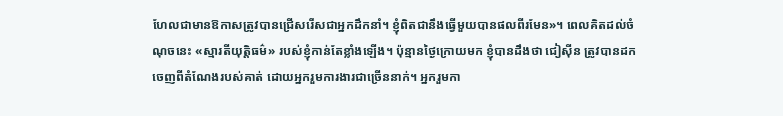ហែលជាមានឱកាសត្រូវបានជ្រើសរើសជាអ្នកដឹកនាំ។ ខ្ញុំពិតជានឹងធ្វើមួយបានផលពីរមែន»។ ពេលគិតដល់ចំណុចនេះ «ស្មារតីយុត្តិធម៌» របស់ខ្ញុំកាន់តែខ្លាំងឡើង។ ប៉ុន្មានថ្ងៃក្រោយមក ខ្ញុំបានដឹងថា ជៀស៊ីន ត្រូវបានដកចេញពីតំណែងរបស់គាត់ ដោយអ្នករួមការងារជាច្រើននាក់។ អ្នករួមកា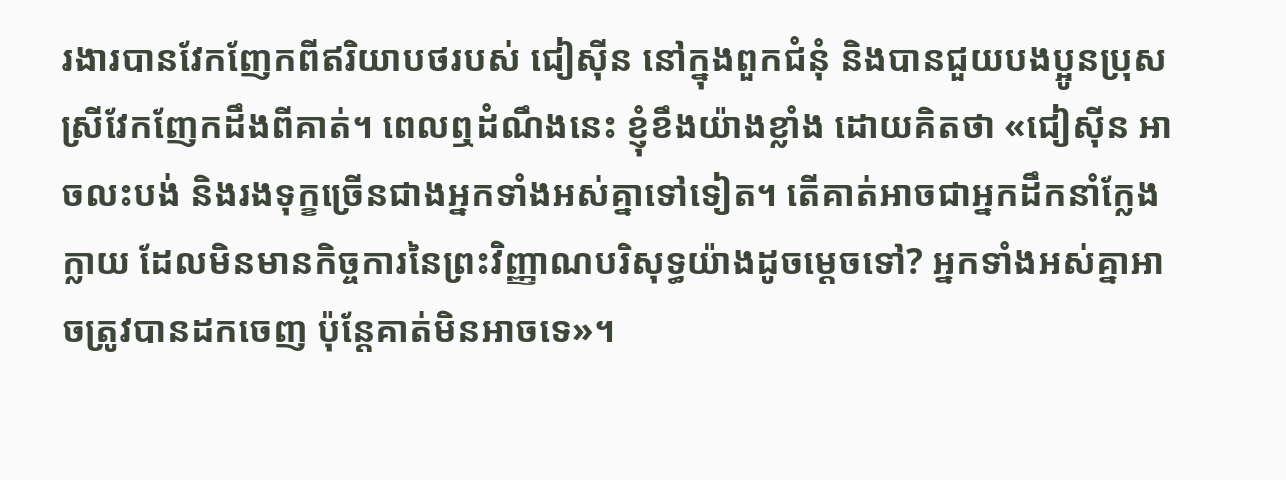រងារបានវែកញែកពីឥរិយាបថរបស់ ជៀស៊ីន នៅក្នុងពួកជំនុំ និងបានជួយបងប្អូនប្រុសស្រីវែកញែកដឹងពីគាត់។ ពេលឮដំណឹងនេះ ខ្ញុំខឹងយ៉ាងខ្លាំង ដោយគិតថា «ជៀស៊ីន អាចលះបង់ និងរងទុក្ខច្រើនជាងអ្នកទាំងអស់គ្នាទៅទៀត។ តើគាត់អាចជាអ្នកដឹកនាំក្លែងក្លាយ ដែលមិនមានកិច្ចការនៃព្រះវិញ្ញាណបរិសុទ្ធយ៉ាងដូចម្ដេចទៅ? អ្នកទាំងអស់គ្នាអាចត្រូវបានដកចេញ ប៉ុន្តែគាត់មិនអាចទេ»។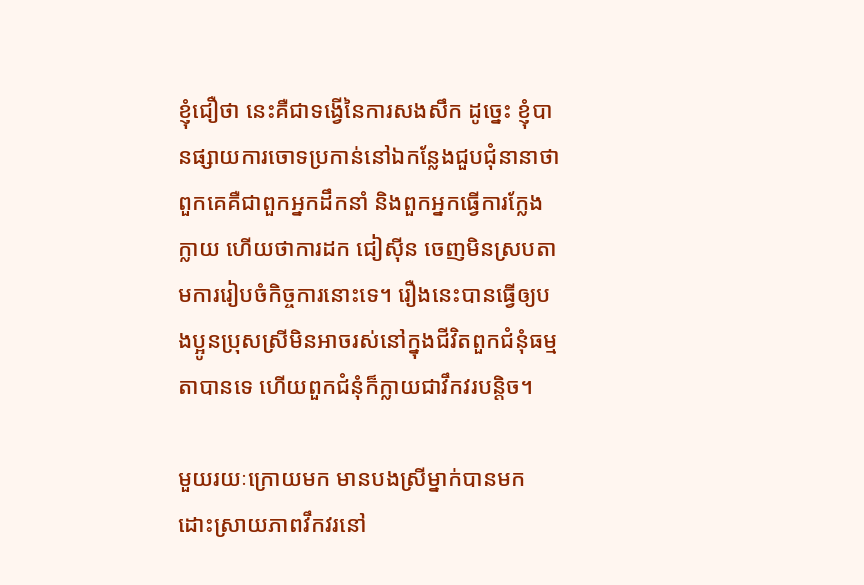ខ្ញុំជឿថា នេះគឺជាទង្វើនៃការសងសឹក ដូច្នេះ ខ្ញុំបានផ្សាយការចោទប្រកាន់នៅឯកន្លែងជួបជុំនានាថា ពួកគេគឺជាពួកអ្នកដឹកនាំ និងពួកអ្នកធ្វើការក្លែងក្លាយ ហើយថាការដក ជៀស៊ីន ចេញមិនស្របតាមការរៀបចំកិច្ចការនោះទេ។ រឿងនេះបានធ្វើឲ្យបងប្អូនប្រុសស្រីមិនអាចរស់នៅក្នុងជីវិតពួកជំនុំធម្មតាបានទេ ហើយពួកជំនុំក៏ក្លាយជាវឹកវរបន្តិច។

មួយរយៈក្រោយមក មានបងស្រីម្នាក់បានមកដោះស្រាយភាពវឹកវរនៅ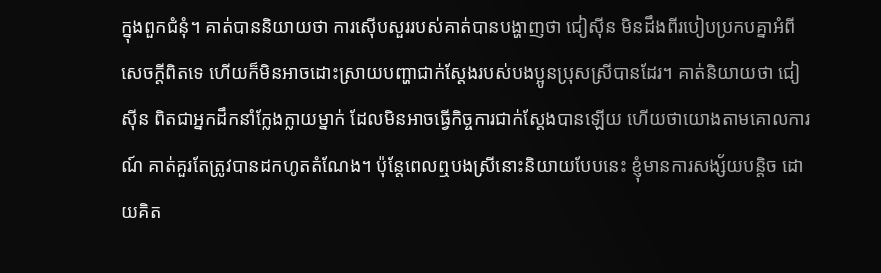ក្នុងពួកជំនុំ។ គាត់បាននិយាយថា ការស៊ើបសួររបស់គាត់បានបង្ហាញថា ជៀស៊ីន មិនដឹងពីរបៀបប្រកបគ្នាអំពីសេចក្ដីពិតទេ ហើយក៏មិនអាចដោះស្រាយបញ្ហាជាក់ស្ដែងរបស់បងប្អូនប្រុសស្រីបានដែរ។ គាត់និយាយថា ជៀស៊ីន ពិតជាអ្នកដឹកនាំក្លែងក្លាយម្នាក់ ដែលមិនអាចធ្វើកិច្ចការជាក់ស្ដែងបានឡើយ ហើយថាយោងតាមគោលការណ៍ គាត់គួរតែត្រូវបានដកហូតតំណែង។ ប៉ុន្តែពេលឮបងស្រីនោះនិយាយបែបនេះ ខ្ញុំមានការសង្ស័យបន្តិច ដោយគិត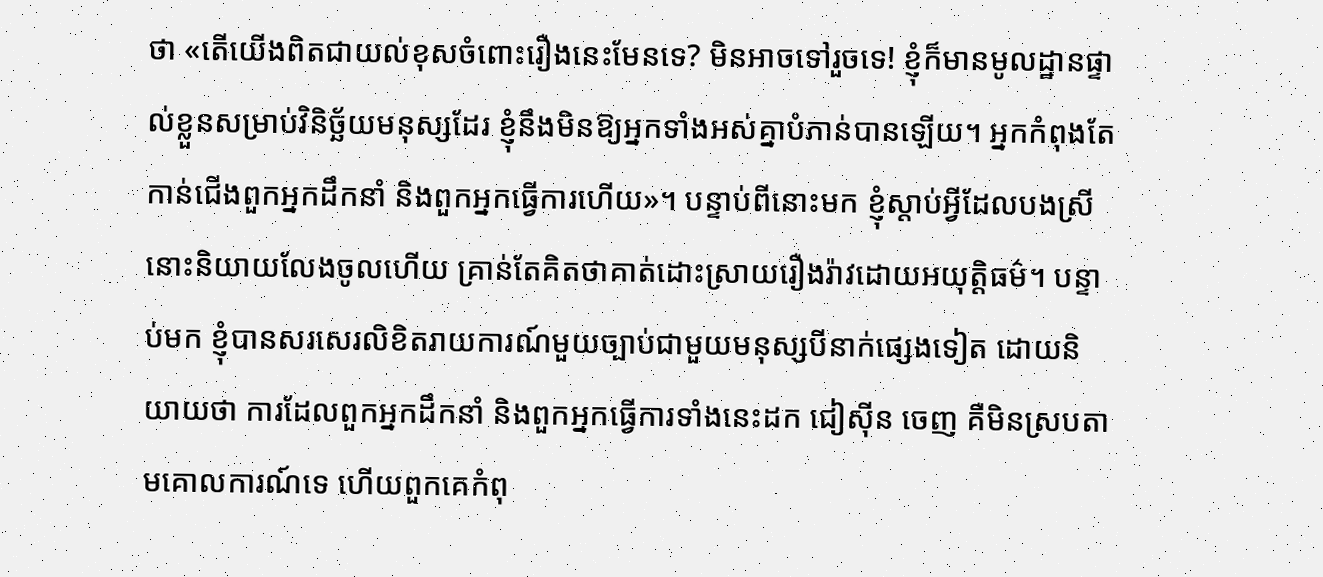ថា «តើយើងពិតជាយល់ខុសចំពោះរឿងនេះមែនទេ? មិនអាចទៅរួចទេ! ខ្ញុំក៏មានមូលដ្ឋានផ្ទាល់ខ្លួនសម្រាប់វិនិច្ឆ័យមនុស្សដែរ ខ្ញុំនឹងមិនឱ្យអ្នកទាំងអស់គ្នាបំភាន់បានឡើយ។ អ្នកកំពុងតែកាន់ជើងពួកអ្នកដឹកនាំ និងពួកអ្នកធ្វើការហើយ»។ បន្ទាប់ពីនោះមក ខ្ញុំស្តាប់អ្វីដែលបងស្រីនោះនិយាយលែងចូលហើយ គ្រាន់តែគិតថាគាត់ដោះស្រាយរឿងរ៉ាវដោយអយុត្តិធម៌។ បន្ទាប់មក ខ្ញុំបានសរសេរលិខិតរាយការណ៍មួយច្បាប់ជាមួយមនុស្សបីនាក់ផ្សេងទៀត ដោយនិយាយថា ការដែលពួកអ្នកដឹកនាំ និងពួកអ្នកធ្វើការទាំងនេះដក ជៀស៊ីន ចេញ គឺមិនស្របតាមគោលការណ៍ទេ ហើយពួកគេកំពុ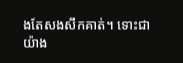ងតែសងសឹកគាត់។ ទោះជាយ៉ាង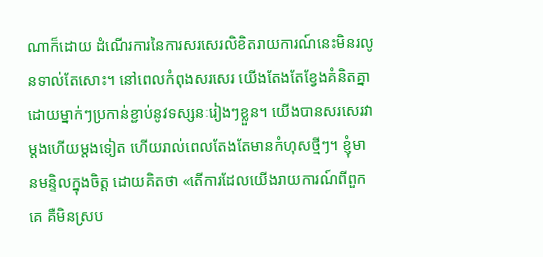ណាក៏ដោយ ដំណើរការនៃការសរសេរលិខិតរាយការណ៍នេះមិនរលូនទាល់តែសោះ។ នៅពេលកំពុងសរសេរ យើងតែងតែខ្វែងគំនិតគ្នា ដោយម្នាក់ៗប្រកាន់ខ្ជាប់នូវទស្សនៈរៀងៗខ្លួន។ យើងបានសរសេរវាម្តងហើយម្តងទៀត ហើយរាល់ពេលតែងតែមានកំហុសថ្មីៗ។ ខ្ញុំមានមន្ទិលក្នុងចិត្ត ដោយគិតថា «តើការដែលយើងរាយការណ៍ពីពួកគេ គឺមិនស្រប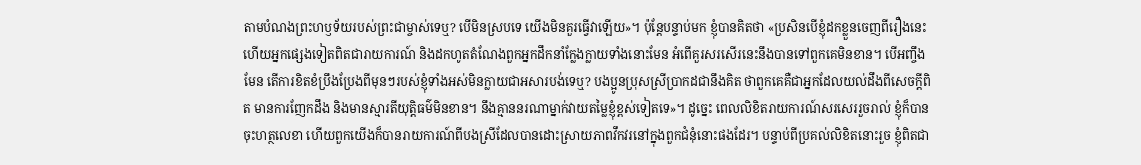តាមបំណងព្រះហឫទ័យរបស់ព្រះជាម្ចាស់ទេឬ? បើមិនស្របទេ យើងមិនគួរធ្វើវាឡើយ»។ ប៉ុន្តែបន្ទាប់មក ខ្ញុំបានគិតថា «ប្រសិនបើខ្ញុំដកខ្លួនចេញពីរឿងនេះ ហើយអ្នកផ្សេងទៀតពិតជារាយការណ៍ និងដកហូតតំណែងពួកអ្នកដឹកនាំក្លែងក្លាយទាំងនោះមែន អំពើគួរសរសើរនេះនឹងបានទៅពួកគេមិនខាន។ បើអញ្ចឹងមែន តើការខិតខំប្រឹងប្រែងពីមុនៗរបស់ខ្ញុំទាំងអស់មិនក្លាយជាអសារបង់ទេឬ? បងប្អូនប្រុសស្រីប្រាកដជានឹងគិត ថាពួកគេគឺជាអ្នកដែលយល់ដឹងពីសេចក្ដីពិត មានការញែកដឹង និងមានស្មារតីយុត្តិធម៌មិនខាន។ នឹងគ្មាននរណាម្នាក់វាយតម្លៃខ្ញុំខ្ពស់ទៀតទេ»។ ដូច្នេះ ពេលលិខិតរាយការណ៍សរសេររួចរាល់ ខ្ញុំក៏បានចុះហត្ថលេខា ហើយពួកយើងក៏បានរាយការណ៍ពីបងស្រីដែលបានដោះស្រាយភាពវឹកវរនៅក្នុងពួកជំនុំនោះផងដែរ។ បន្ទាប់ពីប្រគល់លិខិតនោះរួច ខ្ញុំពិតជា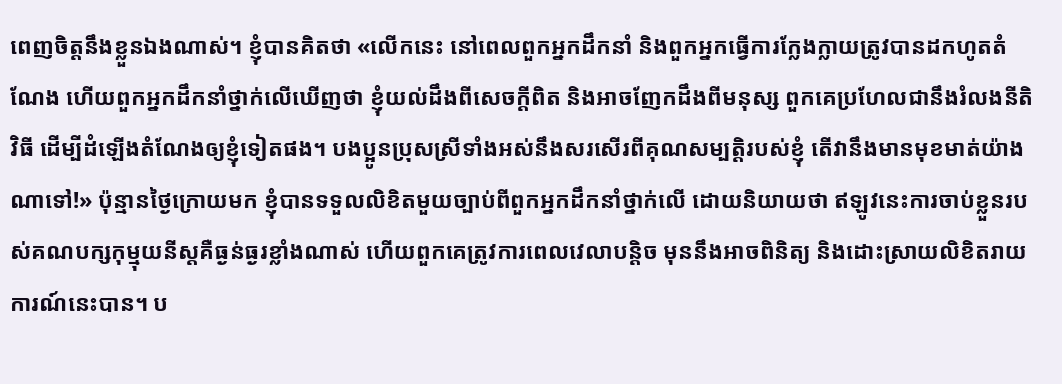ពេញចិត្តនឹងខ្លួនឯងណាស់។ ខ្ញុំបានគិតថា «លើកនេះ នៅពេលពួកអ្នកដឹកនាំ និងពួកអ្នកធ្វើការក្លែងក្លាយត្រូវបានដកហូតតំណែង ហើយពួកអ្នកដឹកនាំថ្នាក់លើឃើញថា ខ្ញុំយល់ដឹងពីសេចក្ដីពិត និងអាចញែកដឹងពីមនុស្ស ពួកគេប្រហែលជានឹងរំលងនីតិវិធី ដើម្បីដំឡើងតំណែងឲ្យខ្ញុំទៀតផង។ បងប្អូនប្រុសស្រីទាំងអស់នឹងសរសើរពីគុណសម្បត្តិរបស់ខ្ញុំ តើវានឹងមានមុខមាត់យ៉ាងណាទៅ!» ប៉ុន្មានថ្ងៃក្រោយមក ខ្ញុំបានទទួលលិខិតមួយច្បាប់ពីពួកអ្នកដឹកនាំថ្នាក់លើ ដោយនិយាយថា ឥឡូវនេះការចាប់ខ្លួនរបស់គណបក្សកុម្មុយនីស្តគឺធ្ងន់ធ្ងរខ្លាំងណាស់ ហើយពួកគេត្រូវការពេលវេលាបន្តិច មុននឹងអាចពិនិត្យ និងដោះស្រាយលិខិតរាយការណ៍នេះបាន។ ប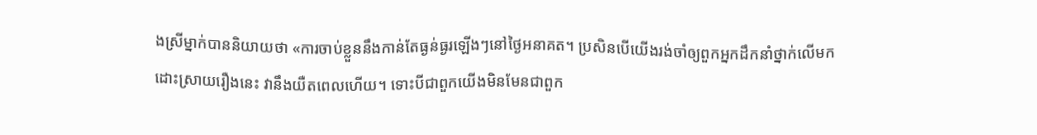ងស្រីម្នាក់បាននិយាយថា «ការចាប់ខ្លួននឹងកាន់តែធ្ងន់ធ្ងរឡើងៗនៅថ្ងៃអនាគត។ ប្រសិនបើយើងរង់ចាំឲ្យពួកអ្នកដឹកនាំថ្នាក់លើមកដោះស្រាយរឿងនេះ វានឹងយឺតពេលហើយ។ ទោះបីជាពួកយើងមិនមែនជាពួក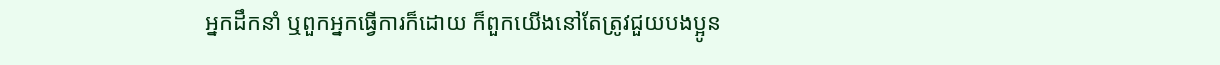អ្នកដឹកនាំ ឬពួកអ្នកធ្វើការក៏ដោយ ក៏ពួកយើងនៅតែត្រូវជួយបងប្អូន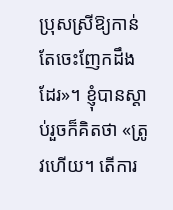ប្រុសស្រីឱ្យកាន់តែចេះញែកដឹងដែរ»។ ខ្ញុំបានស្ដាប់រួចក៏គិតថា «ត្រូវហើយ។ តើការ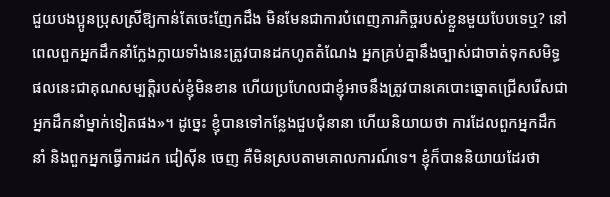ជួយបងប្អូនប្រុសស្រីឱ្យកាន់តែចេះញែកដឹង មិនមែនជាការបំពេញភារកិច្ចរបស់ខ្លួនមួយបែបទេឬ? នៅពេលពួកអ្នកដឹកនាំក្លែងក្លាយទាំងនេះត្រូវបានដកហូតតំណែង អ្នកគ្រប់គ្នានឹងច្បាស់ជាចាត់ទុកសមិទ្ធផលនេះជាគុណសម្បត្តិរបស់ខ្ញុំមិនខាន ហើយប្រហែលជាខ្ញុំអាចនឹងត្រូវបានគេបោះឆ្នោតជ្រើសរើសជាអ្នកដឹកនាំម្នាក់ទៀតផង»។ ដូច្នេះ ខ្ញុំបានទៅកន្លែងជួបជុំនានា ហើយនិយាយថា ការដែលពួកអ្នកដឹកនាំ និងពួកអ្នកធ្វើការដក ជៀស៊ីន ចេញ គឺមិនស្របតាមគោលការណ៍ទេ។ ខ្ញុំក៏បាននិយាយដែរថា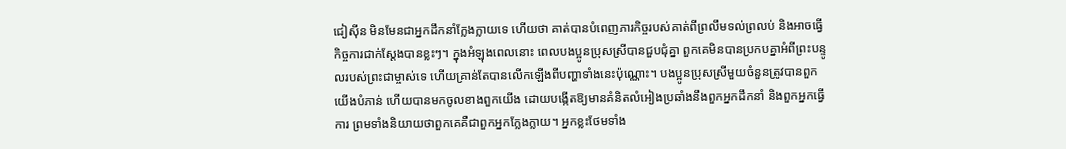ជៀស៊ីន មិនមែនជាអ្នកដឹកនាំក្លែងក្លាយទេ ហើយថា គាត់បានបំពេញភារកិច្ចរបស់គាត់ពីព្រលឹមទល់ព្រលប់ និងអាចធ្វើកិច្ចការជាក់ស្ដែងបានខ្លះៗ។ ក្នុងអំឡុងពេលនោះ ពេលបងប្អូនប្រុសស្រីបានជួបជុំគ្នា ពួកគេមិនបានប្រកបគ្នាអំពីព្រះបន្ទូលរបស់ព្រះជាម្ចាស់ទេ ហើយគ្រាន់តែបានលើកឡើងពីបញ្ហាទាំងនេះប៉ុណ្ណោះ។ បងប្អូនប្រុសស្រីមួយចំនួនត្រូវបានពួកយើងបំភាន់ ហើយបានមកចូលខាងពួកយើង ដោយបង្កើតឱ្យមានគំនិតលំអៀងប្រឆាំងនឹងពួកអ្នកដឹកនាំ និងពួកអ្នកធ្វើការ ព្រមទាំងនិយាយថាពួកគេគឺជាពួកអ្នកក្លែងក្លាយ។ អ្នកខ្លះថែមទាំង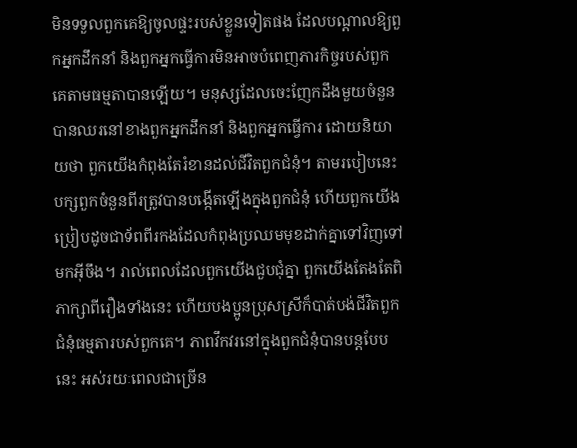មិនទទួលពួកគេឱ្យចូលផ្ទះរបស់ខ្លួនទៀតផង ដែលបណ្ដាលឱ្យពួកអ្នកដឹកនាំ និងពួកអ្នកធ្វើការមិនអាចបំពេញភារកិច្ចរបស់ពួកគេតាមធម្មតាបានឡើយ។ មនុស្សដែលចេះញែកដឹងមួយចំនួន បានឈរនៅខាងពួកអ្នកដឹកនាំ និងពួកអ្នកធ្វើការ ដោយនិយាយថា ពួកយើងកំពុងតែរំខានដល់ជីវិតពួកជំនុំ។ តាមរបៀបនេះ បក្សពួកចំនួនពីរត្រូវបានបង្កើតឡើងក្នុងពួកជំនុំ ហើយពួកយើងប្រៀបដូចជាទ័ពពីរកងដែលកំពុងប្រឈមមុខដាក់គ្នាទៅវិញទៅមកអ៊ីចឹង។ រាល់ពេលដែលពួកយើងជួបជុំគ្នា ពួកយើងតែងតែពិភាក្សាពីរឿងទាំងនេះ ហើយបងប្អូនប្រុសស្រីក៏បាត់បង់ជីវិតពួកជំនុំធម្មតារបស់ពួកគេ។ ភាពវឹកវរនៅក្នុងពួកជំនុំបានបន្តបែបនេះ អស់រយៈពេលជាច្រើន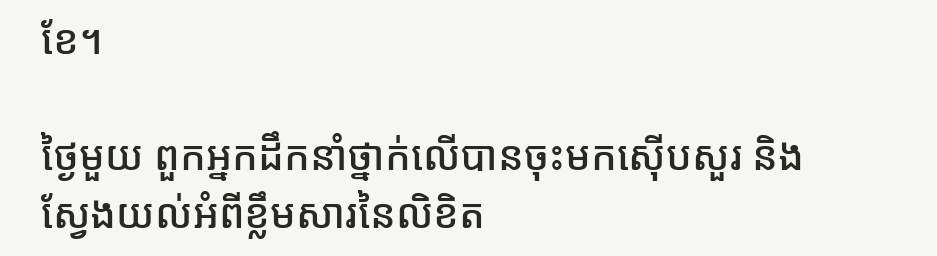ខែ។

ថ្ងៃមួយ ពួកអ្នកដឹកនាំថ្នាក់លើបានចុះមកស៊ើបសួរ និងស្វែងយល់អំពីខ្លឹមសារនៃលិខិត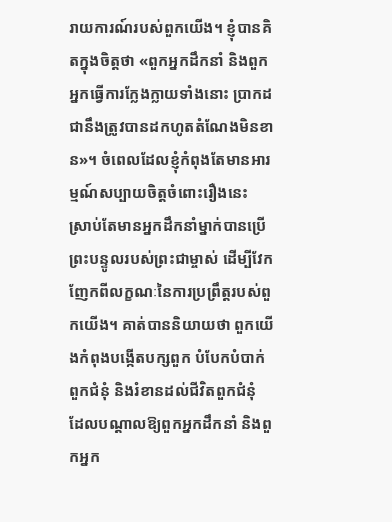រាយការណ៍របស់ពួកយើង។ ខ្ញុំបានគិតក្នុងចិត្តថា «ពួកអ្នកដឹកនាំ និងពួកអ្នកធ្វើការក្លែងក្លាយទាំងនោះ ប្រាកដជានឹងត្រូវបានដកហូតតំណែងមិនខាន»។ ចំពេលដែលខ្ញុំកំពុងតែមានអារម្មណ៍សប្បាយចិត្តចំពោះរឿងនេះ ស្រាប់តែមានអ្នកដឹកនាំម្នាក់បានប្រើព្រះបន្ទូលរបស់ព្រះជាម្ចាស់ ដើម្បីវែកញែកពីលក្ខណៈនៃការប្រព្រឹត្តរបស់ពួកយើង។ គាត់បាននិយាយថា ពួកយើងកំពុងបង្កើតបក្សពួក បំបែកបំបាក់ពួកជំនុំ និងរំខានដល់ជីវិតពួកជំនុំ ដែលបណ្ដាលឱ្យពួកអ្នកដឹកនាំ និងពួកអ្នក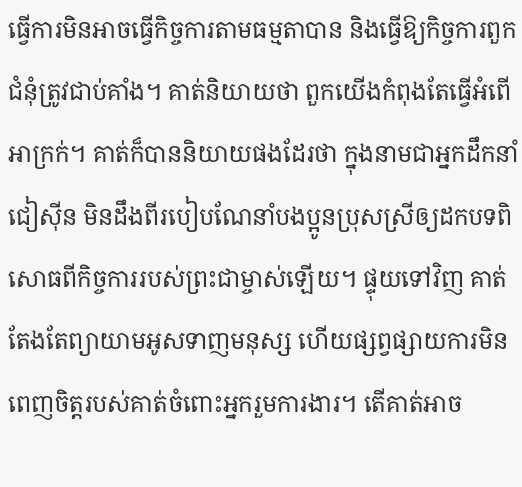ធ្វើការមិនអាចធ្វើកិច្ចការតាមធម្មតាបាន និងធ្វើឱ្យកិច្ចការពួកជំនុំត្រូវជាប់គាំង។ គាត់និយាយថា ពួកយើងកំពុងតែធ្វើអំពើអាក្រក់។ គាត់ក៏បាននិយាយផងដែរថា ក្នុងនាមជាអ្នកដឹកនាំ ជៀស៊ីន មិនដឹងពីរបៀបណែនាំបងប្អូនប្រុសស្រីឲ្យដកបទពិសោធពីកិច្ចការរបស់ព្រះជាម្ចាស់ឡើយ។ ផ្ទុយទៅវិញ គាត់តែងតែព្យាយាមអូសទាញមនុស្ស ហើយផ្សព្វផ្សាយការមិនពេញចិត្តរបស់គាត់ចំពោះអ្នករួមការងារ។ តើគាត់អាច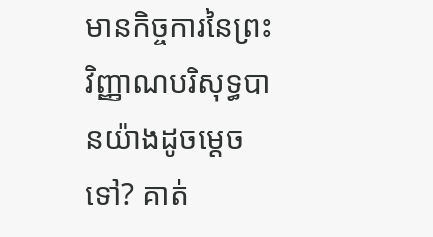មានកិច្ចការនៃព្រះវិញ្ញាណបរិសុទ្ធបានយ៉ាងដូចម្ដេចទៅ? គាត់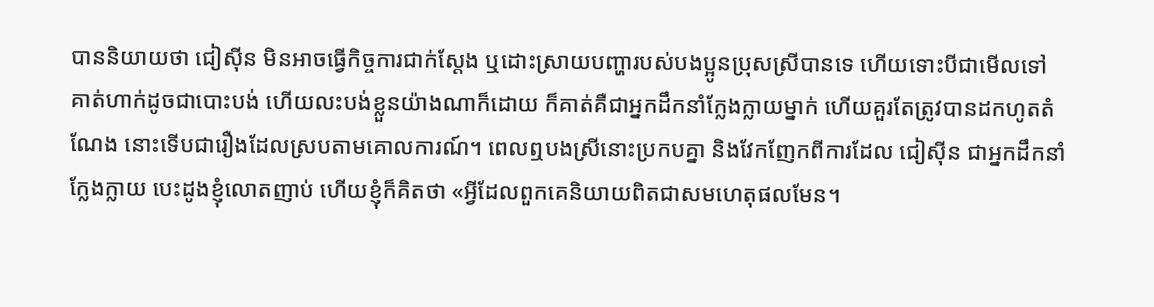បាននិយាយថា ជៀស៊ីន មិនអាចធ្វើកិច្ចការជាក់ស្ដែង ឬដោះស្រាយបញ្ហារបស់បងប្អូនប្រុសស្រីបានទេ ហើយទោះបីជាមើលទៅគាត់ហាក់ដូចជាបោះបង់ ហើយលះបង់ខ្លួនយ៉ាងណាក៏ដោយ ក៏គាត់គឺជាអ្នកដឹកនាំក្លែងក្លាយម្នាក់ ហើយគួរតែត្រូវបានដកហូតតំណែង នោះទើបជារឿងដែលស្របតាមគោលការណ៍។ ពេលឮបងស្រីនោះប្រកបគ្នា និងវែកញែកពីការដែល ជៀស៊ីន ជាអ្នកដឹកនាំក្លែងក្លាយ បេះដូងខ្ញុំលោតញាប់ ហើយខ្ញុំក៏គិតថា «អ្វីដែលពួកគេនិយាយពិតជាសមហេតុផលមែន។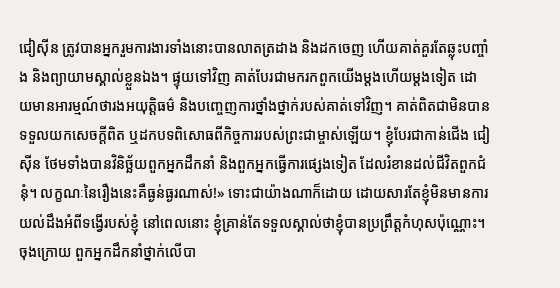ជៀស៊ីន ត្រូវបានអ្នករួមការងារទាំងនោះបានលាតត្រដាង និងដកចេញ ហើយគាត់គួរតែឆ្លុះបញ្ចាំង និងព្យាយាមស្គាល់ខ្លួនឯង។ ផ្ទុយទៅវិញ គាត់បែរជាមករកពួកយើងម្តងហើយម្តងទៀត ដោយមានអារម្មណ៍ថារងអយុត្តិធម៌ និងបញ្ចេញការថ្នាំងថ្នាក់របស់គាត់ទៅវិញ។ គាត់ពិតជាមិនបានទទួលយកសេចក្ដីពិត ឬដកបទពិសោធពីកិច្ចការរបស់ព្រះជាម្ចាស់ឡើយ។ ខ្ញុំបែរជាកាន់ជើង ជៀស៊ីន ថែមទាំងបានវិនិច្ឆ័យពួកអ្នកដឹកនាំ និងពួកអ្នកធ្វើការផ្សេងទៀត ដែលរំខានដល់ជីវិតពួកជំនុំ។ លក្ខណៈនៃរឿងនេះគឺធ្ងន់ធ្ងរណាស់!» ទោះជាយ៉ាងណាក៏ដោយ ដោយសារតែខ្ញុំមិនមានការយល់ដឹងអំពីទង្វើរបស់ខ្ញុំ នៅពេលនោះ ខ្ញុំគ្រាន់តែទទួលស្គាល់ថាខ្ញុំបានប្រព្រឹត្តកំហុសប៉ុណ្ណោះ។ ចុងក្រោយ ពួកអ្នកដឹកនាំថ្នាក់លើបា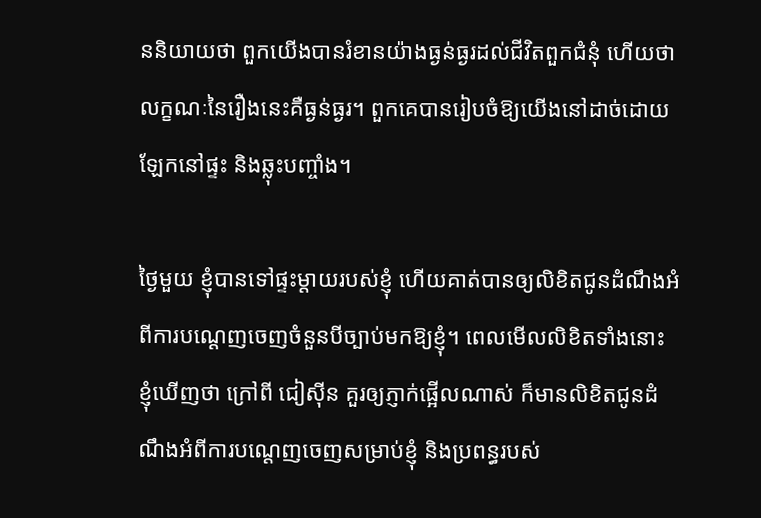ននិយាយថា ពួកយើងបានរំខានយ៉ាងធ្ងន់ធ្ងរដល់ជីវិតពួកជំនុំ ហើយថា លក្ខណៈនៃរឿងនេះគឺធ្ងន់ធ្ងរ។ ពួកគេបានរៀបចំឱ្យយើងនៅដាច់ដោយឡែកនៅផ្ទះ និងឆ្លុះបញ្ចាំង។

ថ្ងៃមួយ ខ្ញុំបានទៅផ្ទះម្ដាយរបស់ខ្ញុំ ហើយគាត់បានឲ្យលិខិតជូនដំណឹងអំពីការបណ្តេញចេញចំនួនបីច្បាប់មកឱ្យខ្ញុំ។ ពេលមើលលិខិតទាំងនោះ ខ្ញុំឃើញថា ក្រៅពី ជៀស៊ីន គួរឲ្យភ្ញាក់ផ្អើលណាស់ ក៏មានលិខិតជូនដំណឹងអំពីការបណ្ដេញចេញសម្រាប់ខ្ញុំ និងប្រពន្ធរបស់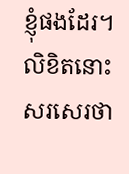ខ្ញុំផងដែរ។ លិខិតនោះសរសេរថា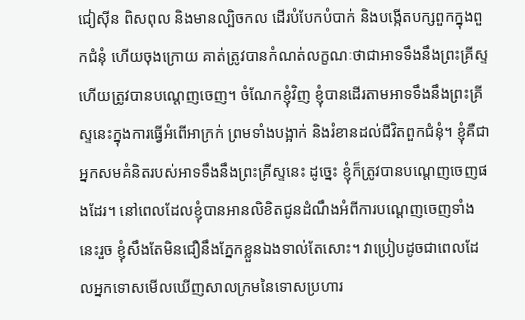ជៀស៊ីន ពិសពុល និងមានល្បិចកល ដើរបំបែកបំបាក់ និងបង្កើតបក្សពួកក្នុងពួកជំនុំ ហើយចុងក្រោយ គាត់ត្រូវបានកំណត់លក្ខណៈថាជាអាទទឹងនឹងព្រះគ្រីស្ទ ហើយត្រូវបានបណ្ដេញចេញ។ ចំណែកខ្ញុំវិញ ខ្ញុំបានដើរតាមអាទទឹងនឹងព្រះគ្រីស្ទនេះក្នុងការធ្វើអំពើអាក្រក់ ព្រមទាំងបង្អាក់ និងរំខានដល់ជីវិតពួកជំនុំ។ ខ្ញុំគឺជាអ្នកសមគំនិតរបស់អាទទឹងនឹងព្រះគ្រីស្ទនេះ ដូច្នេះ ខ្ញុំក៏ត្រូវបានបណ្ដេញចេញផងដែរ។ នៅពេលដែលខ្ញុំបានអានលិខិតជូនដំណឹងអំពីការបណ្ដេញចេញទាំងនេះរួច ខ្ញុំសឹងតែមិនជឿនឹងភ្នែកខ្លួនឯងទាល់តែសោះ។ វាប្រៀបដូចជាពេលដែលអ្នកទោសមើលឃើញសាលក្រមនៃទោសប្រហារ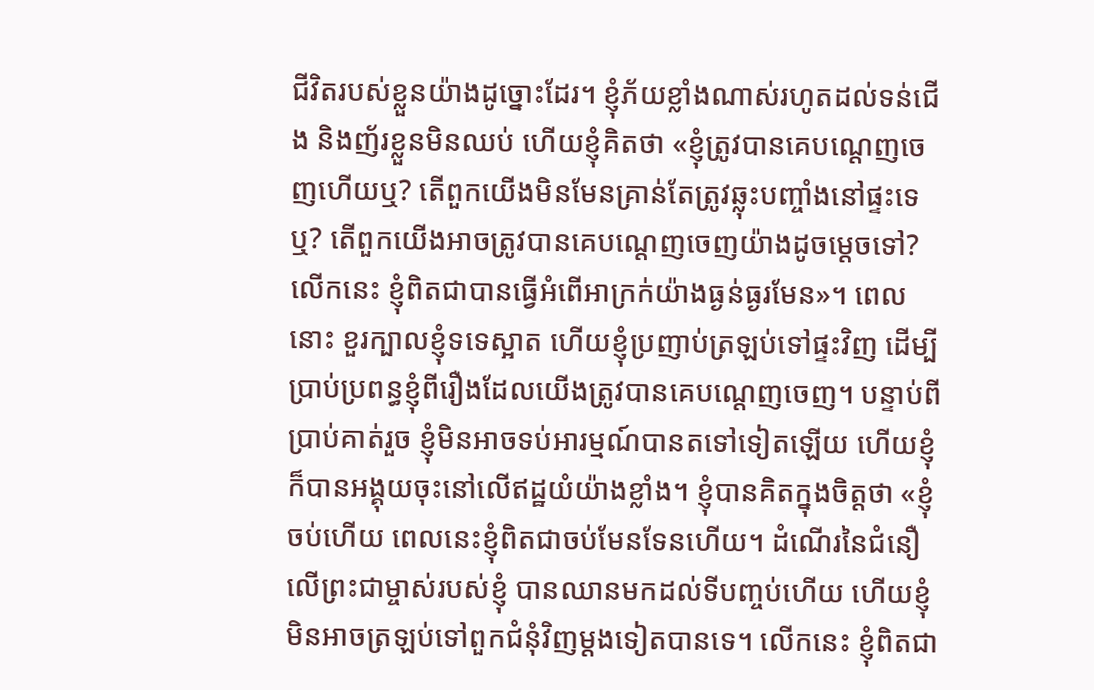ជីវិតរបស់ខ្លួនយ៉ាងដូច្នោះដែរ។ ខ្ញុំភ័យខ្លាំងណាស់រហូតដល់ទន់ជើង និងញ័រខ្លួនមិនឈប់ ហើយខ្ញុំគិតថា «ខ្ញុំត្រូវបានគេបណ្ដេញចេញហើយឬ? តើពួកយើងមិនមែនគ្រាន់តែត្រូវឆ្លុះបញ្ចាំងនៅផ្ទះទេឬ? តើពួកយើងអាចត្រូវបានគេបណ្ដេញចេញយ៉ាងដូចម្ដេចទៅ? លើកនេះ ខ្ញុំពិតជាបានធ្វើអំពើអាក្រក់យ៉ាងធ្ងន់ធ្ងរមែន»។ ពេលនោះ ខួរក្បាលខ្ញុំទទេស្អាត ហើយខ្ញុំប្រញាប់ត្រឡប់ទៅផ្ទះវិញ ដើម្បីប្រាប់ប្រពន្ធខ្ញុំពីរឿងដែលយើងត្រូវបានគេបណ្ដេញចេញ។ បន្ទាប់ពីប្រាប់គាត់រួច ខ្ញុំមិនអាចទប់អារម្មណ៍បានតទៅទៀតឡើយ ហើយខ្ញុំក៏បានអង្គុយចុះនៅលើឥដ្ឋយំយ៉ាងខ្លាំង។ ខ្ញុំបានគិតក្នុងចិត្តថា «ខ្ញុំចប់ហើយ ពេលនេះខ្ញុំពិតជាចប់មែនទែនហើយ។ ដំណើរនៃជំនឿលើព្រះជាម្ចាស់របស់ខ្ញុំ បានឈានមកដល់ទីបញ្ចប់ហើយ ហើយខ្ញុំមិនអាចត្រឡប់ទៅពួកជំនុំវិញម្ដងទៀតបានទេ។ លើកនេះ ខ្ញុំពិតជា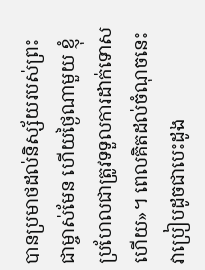បានប្រមាថដល់និស្ស័យរបស់ព្រះជាម្ចាស់មែន ហើយថ្ងៃណាមួយ ខ្ញុំប្រហែលជាត្រូវទទួលការដាក់ទោសហើយ»។ ពេលគិតដល់ចំណុចនេះ វាប្រៀបដូចជាបេះដូង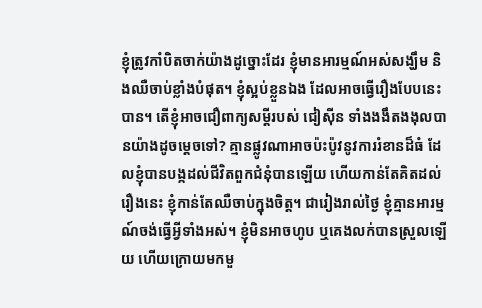ខ្ញុំត្រូវកាំបិតចាក់យ៉ាងដូច្នោះដែរ ខ្ញុំមានអារម្មណ៍អស់សង្ឃឹម និងឈឺចាប់ខ្លាំងបំផុត។ ខ្ញុំស្អប់ខ្លួនឯង ដែលអាចធ្វើរឿងបែបនេះបាន។ តើខ្ញុំអាចជឿពាក្យសម្ដីរបស់ ជៀស៊ីន ទាំងងងឹតងងុលបានយ៉ាងដូចម្ដេចទៅ? គ្មានផ្លូវណាអាចប៉ះប៉ូវនូវការរំខានដ៏ធំ ដែលខ្ញុំបានបង្កដល់ជីវិតពួកជំនុំបានឡើយ ហើយកាន់តែគិតដល់រឿងនេះ ខ្ញុំកាន់តែឈឺចាប់ក្នុងចិត្ត។ ជារៀងរាល់ថ្ងៃ ខ្ញុំគ្មានអារម្មណ៍ចង់ធ្វើអ្វីទាំងអស់។ ខ្ញុំមិនអាចហូប ឬគេងលក់បានស្រួលឡើយ ហើយក្រោយមកមួ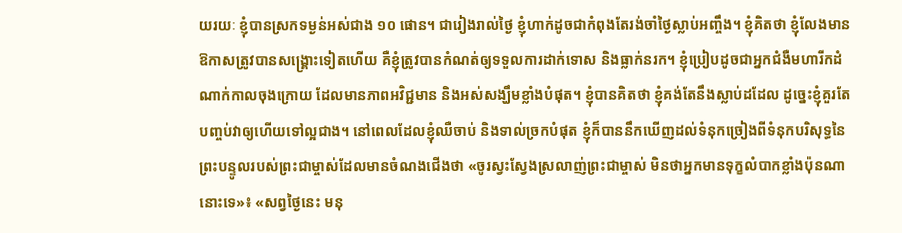យរយៈ ខ្ញុំបានស្រកទម្ងន់អស់ជាង ១០ ផោន។ ជារៀងរាល់ថ្ងៃ ខ្ញុំហាក់ដូចជាកំពុងតែរង់ចាំថ្ងៃស្លាប់អញ្ចឹង។ ខ្ញុំគិតថា ខ្ញុំលែងមានឱកាសត្រូវបានសង្គ្រោះទៀតហើយ គឺខ្ញុំត្រូវបានកំណត់ឲ្យទទួលការដាក់ទោស និងធ្លាក់នរក។ ខ្ញុំប្រៀបដូចជាអ្នកជំងឺមហារីកដំណាក់កាលចុងក្រោយ ដែលមានភាពអវិជ្ជមាន និងអស់សង្ឃឹមខ្លាំងបំផុត។ ខ្ញុំបានគិតថា ខ្ញុំគង់តែនឹងស្លាប់ដដែល ដូច្នេះខ្ញុំគួរតែបញ្ចប់វាឲ្យហើយទៅល្អជាង។ នៅពេលដែលខ្ញុំឈឺចាប់ និងទាល់ច្រកបំផុត ខ្ញុំក៏បាននឹកឃើញដល់ទំនុកច្រៀងពីទំនុកបរិសុទ្ធនៃព្រះបន្ទូលរបស់ព្រះជាម្ចាស់ដែលមានចំណងជើងថា «ចូរស្វះស្វែងស្រលាញ់ព្រះជាម្ចាស់ មិនថាអ្នកមានទុក្ខលំបាកខ្លាំងប៉ុនណានោះទេ»៖ «សព្វថ្ងៃនេះ មនុ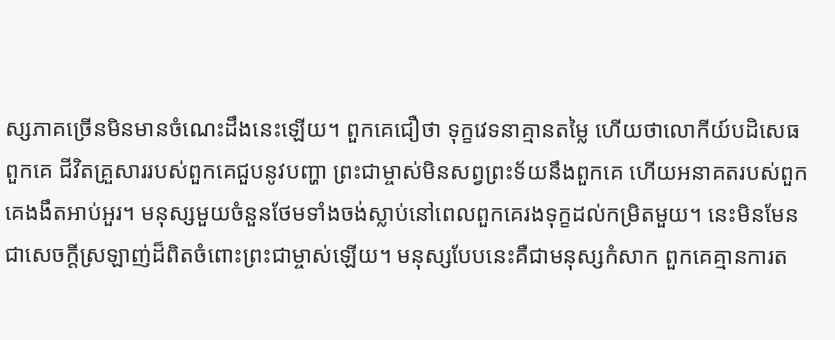ស្សភាគច្រើនមិនមានចំណេះដឹងនេះឡើយ។ ពួកគេជឿថា ទុក្ខវេទនាគ្មានតម្លៃ ហើយថាលោកីយ៍បដិសេធពួកគេ ជីវិតគ្រួសាររបស់ពួកគេជួបនូវបញ្ហា ព្រះជាម្ចាស់មិនសព្វព្រះទ័យនឹងពួកគេ ហើយអនាគតរបស់ពួកគេងងឹតអាប់អួរ។ មនុស្សមួយចំនួនថែមទាំងចង់ស្លាប់នៅពេលពួកគេរងទុក្ខដល់កម្រិតមួយ។ នេះមិនមែនជាសេចក្តីស្រឡាញ់ដ៏ពិតចំពោះព្រះជាម្ចាស់ឡើយ។ មនុស្សបែបនេះគឺជាមនុស្សកំសាក ពួកគេគ្មានការត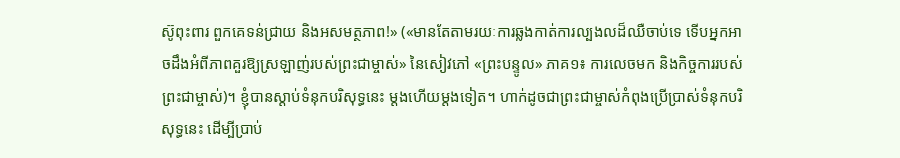ស៊ូពុះពារ ពួកគេទន់ជ្រាយ និងអសមត្ថភាព!» («មានតែតាមរយៈការឆ្លងកាត់ការល្បងលដ៏ឈឺចាប់ទេ ទើបអ្នកអាចដឹងអំពីភាពគួរឱ្យស្រឡាញ់របស់ព្រះជាម្ចាស់» នៃសៀវភៅ «ព្រះបន្ទូល» ភាគ១៖ ការលេចមក និងកិច្ចការរបស់ព្រះជាម្ចាស់)។ ខ្ញុំបានស្ដាប់ទំនុកបរិសុទ្ធនេះ ម្តងហើយម្តងទៀត។ ហាក់ដូចជាព្រះជាម្ចាស់កំពុងប្រើប្រាស់ទំនុកបរិសុទ្ធនេះ ដើម្បីប្រាប់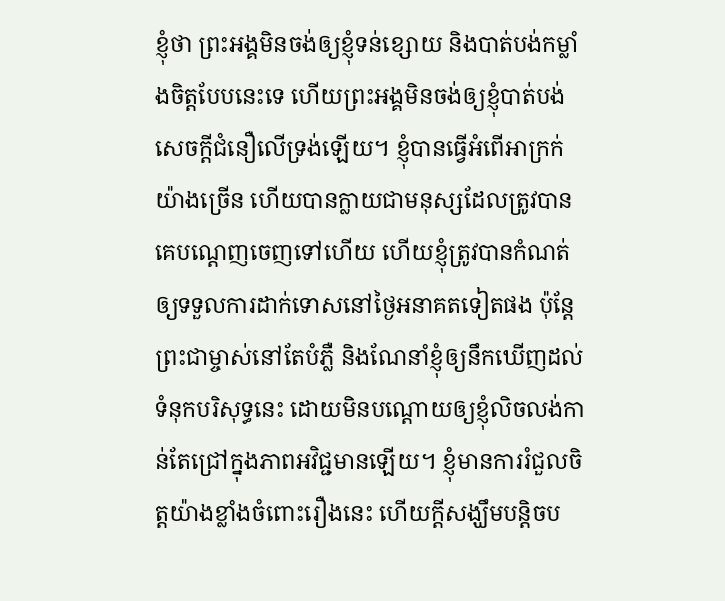ខ្ញុំថា ព្រះអង្គមិនចង់ឲ្យខ្ញុំទន់ខ្សោយ និងបាត់បង់កម្លាំងចិត្តបែបនេះទេ ហើយព្រះអង្គមិនចង់ឲ្យខ្ញុំបាត់បង់សេចក្ដីជំនឿលើទ្រង់ឡើយ។ ខ្ញុំបានធ្វើអំពើអាក្រក់យ៉ាងច្រើន ហើយបានក្លាយជាមនុស្សដែលត្រូវបានគេបណ្ដេញចេញទៅហើយ ហើយខ្ញុំត្រូវបានកំណត់ឲ្យទទួលការដាក់ទោសនៅថ្ងៃអនាគតទៀតផង ប៉ុន្តែព្រះជាម្ចាស់នៅតែបំភ្លឺ និងណែនាំខ្ញុំឲ្យនឹកឃើញដល់ទំនុកបរិសុទ្ធនេះ ដោយមិនបណ្ដោយឲ្យខ្ញុំលិចលង់កាន់តែជ្រៅក្នុងភាពអវិជ្ជមានឡើយ។ ខ្ញុំមានការរំជួលចិត្តយ៉ាងខ្លាំងចំពោះរឿងនេះ ហើយក្ដីសង្ឃឹមបន្តិចប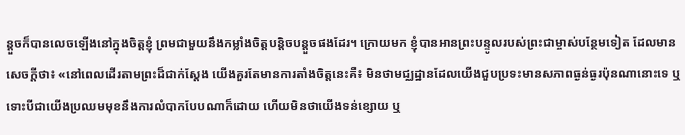ន្តួចក៏បានលេចឡើងនៅក្នុងចិត្តខ្ញុំ ព្រមជាមួយនឹងកម្លាំងចិត្តបន្តិចបន្តួចផងដែរ។ ក្រោយមក ខ្ញុំបានអានព្រះបន្ទូលរបស់ព្រះជាម្ចាស់បន្ថែមទៀត ដែលមានសេចក្ដីថា៖ «នៅពេលដើរតាមព្រះដ៏ជាក់ស្ដែង យើងគួរតែមានការតាំងចិត្តនេះគឺ៖ មិនថាមជ្ឈដ្ឋានដែលយើងជួបប្រទះមានសភាពធ្ងន់ធ្ងរប៉ុនណានោះទេ ឬទោះបីជាយើងប្រឈមមុខនឹងការលំបាកបែបណាក៏ដោយ ហើយមិនថាយើងទន់ខ្សោយ ឬ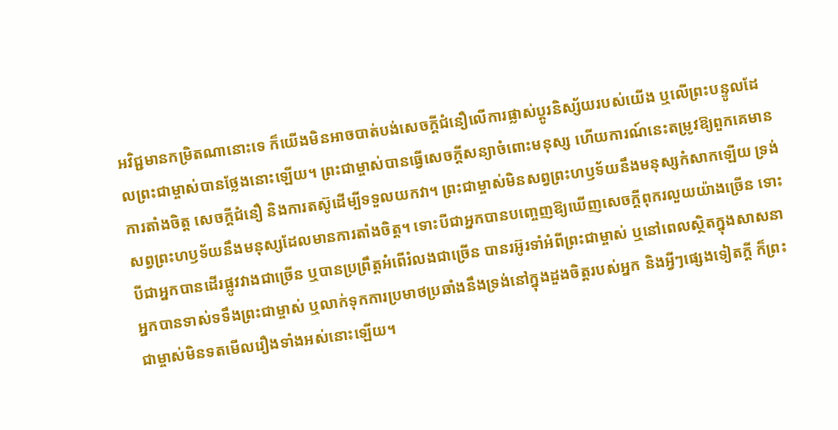អវិជ្ជមានកម្រិតណានោះទេ ក៏យើងមិនអាចបាត់បង់សេចក្ដីជំនឿលើការផ្លាស់ប្ដូរនិស្ស័យរបស់យើង ឬលើព្រះបន្ទូលដែលព្រះជាម្ចាស់បានថ្លែងនោះឡើយ។ ព្រះជាម្ចាស់បានធ្វើសេចក្ដីសន្យាចំពោះមនុស្ស ហើយការណ៍នេះតម្រូវឱ្យពួកគេមានការតាំងចិត្ត សេចក្ដីជំនឿ និងការតស៊ូដើម្បីទទួលយកវា។ ព្រះជាម្ចាស់មិនសព្វព្រះហឫទ័យនឹងមនុស្សកំសាកឡើយ ទ្រង់សព្វព្រះហឫទ័យនឹងមនុស្សដែលមានការតាំងចិត្ត។ ទោះបីជាអ្នកបានបញ្ចេញឱ្យឃើញសេចក្ដីពុករលួយយ៉ាងច្រើន ទោះបីជាអ្នកបានដើរផ្លូវវាងជាច្រើន ឬបានប្រព្រឹត្តអំពើរំលងជាច្រើន បានរអ៊ូរទាំអំពីព្រះជាម្ចាស់ ឬនៅពេលស្ថិតក្នុងសាសនា អ្នកបានទាស់ទទឹងព្រះជាម្ចាស់ ឬលាក់ទុកការប្រមាថប្រឆាំងនឹងទ្រង់នៅក្នុងដួងចិត្តរបស់អ្នក និងអ្វីៗផ្សេងទៀតក្ដី ក៏ព្រះជាម្ចាស់មិនទតមើលរឿងទាំងអស់នោះឡើយ។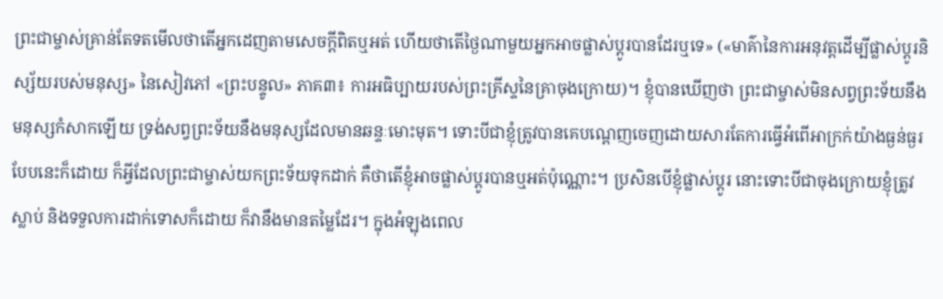ព្រះជាម្ចាស់គ្រាន់តែទតមើលថាតើអ្នកដេញតាមសេចក្ដីពិតឬអត់ ហើយថាតើថ្ងៃណាមួយអ្នកអាចផ្លាស់ប្ដូរបានដែរឬទេ» («មាគ៌ានៃការអនុវត្តដើម្បីផ្លាស់ប្ដូរនិស្ស័យរបស់មនុស្ស» នៃសៀវភៅ «ព្រះបន្ទូល» ភាគ៣៖ ការអធិប្បាយរបស់ព្រះគ្រីស្ទនៃគ្រាចុងក្រោយ)។ ខ្ញុំបានឃើញថា ព្រះជាម្ចាស់មិនសព្វព្រះទ័យនឹងមនុស្សកំសាកឡើយ ទ្រង់សព្វព្រះទ័យនឹងមនុស្សដែលមានឆន្ទៈមោះមុត។ ទោះបីជាខ្ញុំត្រូវបានគេបណ្ដេញចេញដោយសារតែការធ្វើអំពើអាក្រក់យ៉ាងធ្ងន់ធ្ងរបែបនេះក៏ដោយ ក៏អ្វីដែលព្រះជាម្ចាស់យកព្រះទ័យទុកដាក់ គឺថាតើខ្ញុំអាចផ្លាស់ប្ដូរបានឬអត់ប៉ុណ្ណោះ។ ប្រសិនបើខ្ញុំផ្លាស់ប្ដូរ នោះទោះបីជាចុងក្រោយខ្ញុំត្រូវស្លាប់ និងទទួលការដាក់ទោសក៏ដោយ ក៏វានឹងមានតម្លៃដែរ។ ក្នុងអំឡុងពេល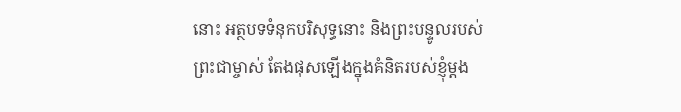នោះ អត្ថបទទំនុកបរិសុទ្ធនោះ និងព្រះបន្ទូលរបស់ព្រះជាម្ចាស់ តែងផុសឡើងក្នុងគំនិតរបស់ខ្ញុំម្ដង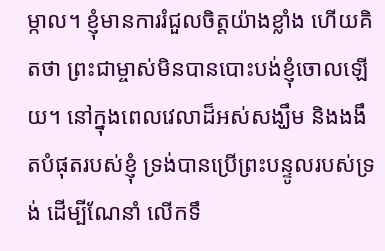ម្កាល។ ខ្ញុំមានការរំជួលចិត្តយ៉ាងខ្លាំង ហើយគិតថា ព្រះជាម្ចាស់មិនបានបោះបង់ខ្ញុំចោលឡើយ។ នៅក្នុងពេលវេលាដ៏អស់សង្ឃឹម និងងងឹតបំផុតរបស់ខ្ញុំ ទ្រង់បានប្រើព្រះបន្ទូលរបស់ទ្រង់ ដើម្បីណែនាំ លើកទឹ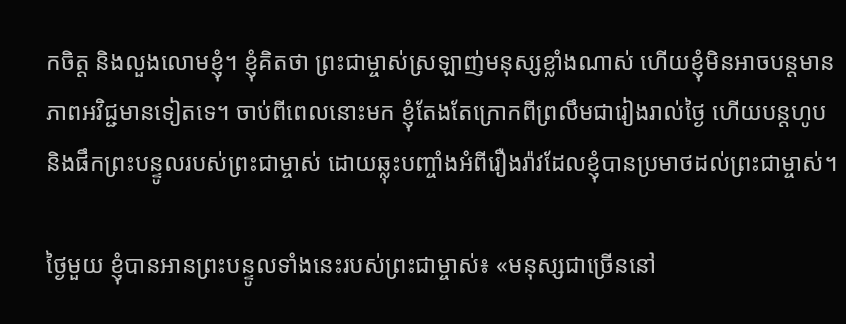កចិត្ត និងលួងលោមខ្ញុំ។ ខ្ញុំគិតថា ព្រះជាម្ចាស់ស្រឡាញ់មនុស្សខ្លាំងណាស់ ហើយខ្ញុំមិនអាចបន្តមានភាពអវិជ្ជមានទៀតទេ។ ចាប់ពីពេលនោះមក ខ្ញុំតែងតែក្រោកពីព្រលឹមជារៀងរាល់ថ្ងៃ ហើយបន្តហូប និងផឹកព្រះបន្ទូលរបស់ព្រះជាម្ចាស់ ដោយឆ្លុះបញ្ចាំងអំពីរឿងរ៉ាវដែលខ្ញុំបានប្រមាថដល់ព្រះជាម្ចាស់។

ថ្ងៃមួយ ខ្ញុំបានអានព្រះបន្ទូលទាំងនេះរបស់ព្រះជាម្ចាស់៖ «មនុស្សជាច្រើននៅ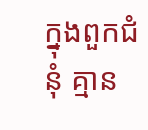ក្នុងពួកជំនុំ គ្មាន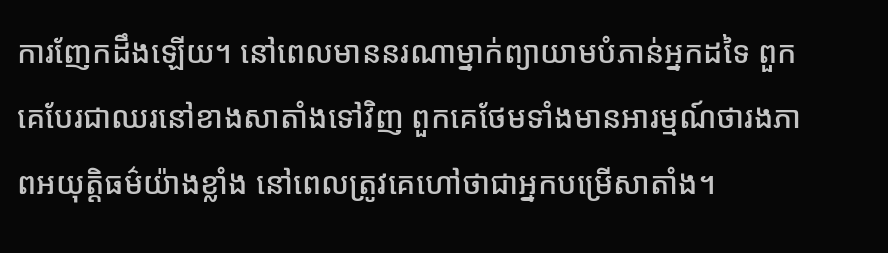ការញែកដឹងឡើយ។ នៅពេលមាននរណាម្នាក់ព្យាយាមបំភាន់អ្នកដទៃ ពួកគេបែរជាឈរនៅខាងសាតាំងទៅវិញ ពួកគេថែមទាំងមានអារម្មណ៍ថារងភាពអយុត្តិធម៌យ៉ាងខ្លាំង នៅពេលត្រូវគេហៅថាជាអ្នកបម្រើសាតាំង។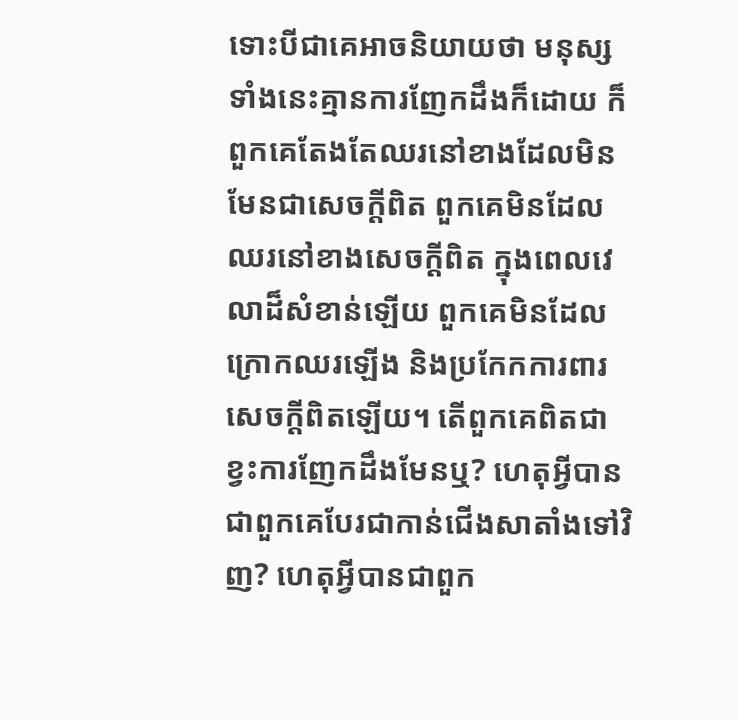ទោះបីជាគេអាចនិយាយថា មនុស្សទាំងនេះគ្មានការញែកដឹងក៏ដោយ ក៏ពួកគេតែងតែឈរនៅខាងដែលមិនមែនជាសេចក្ដីពិត ពួកគេមិនដែលឈរនៅខាងសេចក្ដីពិត ក្នុងពេលវេលាដ៏សំខាន់ឡើយ ពួកគេមិនដែលក្រោកឈរឡើង និងប្រកែកការពារសេចក្ដីពិតឡើយ។ តើពួកគេពិតជាខ្វះការញែកដឹងមែនឬ? ហេតុអ្វីបានជាពួកគេបែរជាកាន់ជើងសាតាំងទៅវិញ? ហេតុអ្វីបានជាពួក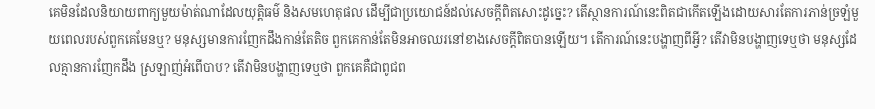គេមិនដែលនិយាយពាក្យមួយម៉ាត់ណាដែលយុត្តិធម៌ និងសមហេតុផល ដើម្បីជាប្រយោជន៍ដល់សេចក្ដីពិតសោះដូច្នេះ? តើស្ថានការណ៍នេះពិតជាកើតឡើងដោយសារតែការភាន់ច្រឡំមួយពេលរបស់ពួកគេមែនឬ? មនុស្សមានការញែកដឹងកាន់តែតិច ពួកគេកាន់តែមិនអាចឈរនៅខាងសេចក្ដីពិតបានឡើយ។ តើការណ៍នេះបង្ហាញពីអ្វី? តើវាមិនបង្ហាញទេឬថា មនុស្សដែលគ្មានការញែកដឹង ស្រឡាញ់អំពើបាប? តើវាមិនបង្ហាញទេឬថា ពួកគេគឺជាពូជព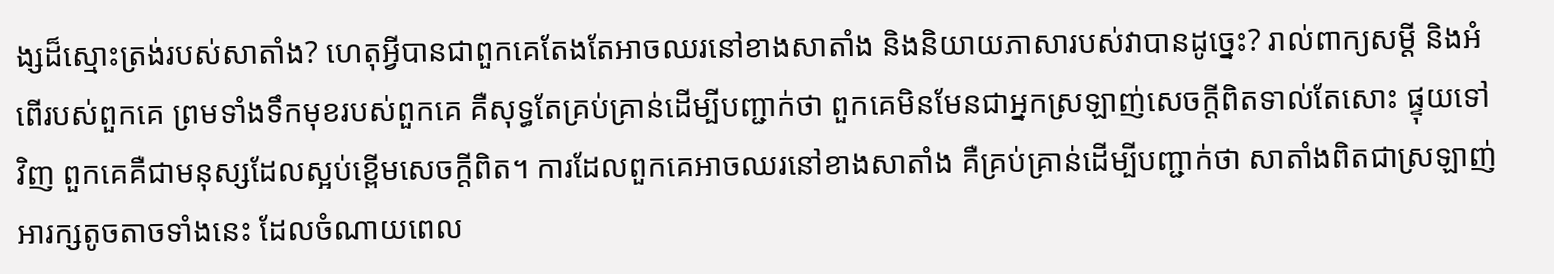ង្សដ៏ស្មោះត្រង់របស់សាតាំង? ហេតុអ្វីបានជាពួកគេតែងតែអាចឈរនៅខាងសាតាំង និងនិយាយភាសារបស់វាបានដូច្នេះ? រាល់ពាក្យសម្ដី និងអំពើរបស់ពួកគេ ព្រមទាំងទឹកមុខរបស់ពួកគេ គឺសុទ្ធតែគ្រប់គ្រាន់ដើម្បីបញ្ជាក់ថា ពួកគេមិនមែនជាអ្នកស្រឡាញ់សេចក្ដីពិតទាល់តែសោះ ផ្ទុយទៅវិញ ពួកគេគឺជាមនុស្សដែលស្អប់ខ្ពើមសេចក្ដីពិត។ ការដែលពួកគេអាចឈរនៅខាងសាតាំង គឺគ្រប់គ្រាន់ដើម្បីបញ្ជាក់ថា សាតាំងពិតជាស្រឡាញ់អារក្សតូចតាចទាំងនេះ ដែលចំណាយពេល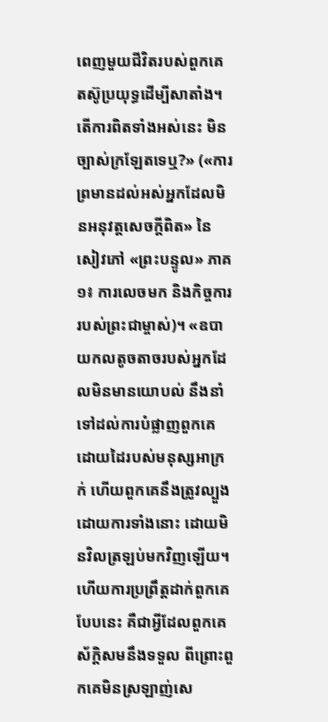ពេញមួយជីវិតរបស់ពួកគេ តស៊ូប្រយុទ្ធដើម្បីសាតាំង។ តើការពិតទាំងអស់នេះ មិនច្បាស់ក្រឡែតទេឬ?» («ការព្រមានដល់អស់អ្នកដែលមិនអនុវត្តសេចក្តីពិត» នៃសៀវភៅ «ព្រះបន្ទូល» ភាគ១៖ ការលេចមក និងកិច្ចការរបស់ព្រះជាម្ចាស់)។ «ឧបាយកលតូចតាចរបស់អ្នកដែលមិនមានយោបល់ នឹងនាំទៅដល់ការបំផ្លាញពួកគេ ដោយដៃរបស់មនុស្សអាក្រក់ ហើយពួកគេនឹងត្រូវល្បួងដោយការទាំងនោះ ដោយមិនវិលត្រឡប់មកវិញឡើយ។ ហើយការប្រព្រឹត្តដាក់ពួកគេបែបនេះ គឺជាអ្វីដែលពួកគេស័ក្ដិសមនឹងទទួល ពីព្រោះពួកគេមិនស្រឡាញ់សេ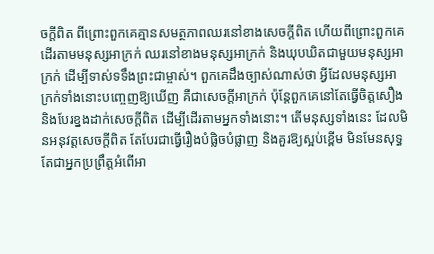ចក្ដីពិត ពីព្រោះពួកគេគ្មានសមត្ថភាពឈរនៅខាងសេចក្ដីពិត ហើយពីព្រោះពួកគេដើរតាមមនុស្សអាក្រក់ ឈរនៅខាងមនុស្សអាក្រក់ និងឃុបឃិតជាមួយមនុស្សអាក្រក់ ដើម្បីទាស់ទទឹងព្រះជាម្ចាស់។ ពួកគេដឹងច្បាស់ណាស់ថា អ្វីដែលមនុស្សអាក្រក់ទាំងនោះបញ្ចេញឱ្យឃើញ គឺជាសេចក្ដីអាក្រក់ ប៉ុន្តែពួកគេនៅតែធ្វើចិត្តសឿង និងបែរខ្នងដាក់សេចក្ដីពិត ដើម្បីដើរតាមអ្នកទាំងនោះ។ តើមនុស្សទាំងនេះ ដែលមិនអនុវត្តសេចក្ដីពិត តែបែរជាធ្វើរឿងបំផ្លិចបំផ្លាញ និងគួរឱ្យស្អប់ខ្ពើម មិនមែនសុទ្ធតែជាអ្នកប្រព្រឹត្តអំពើអា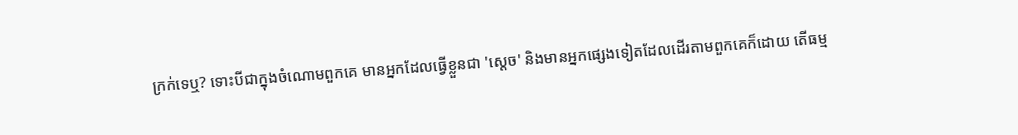ក្រក់ទេឬ? ទោះបីជាក្នុងចំណោមពួកគេ មានអ្នកដែលធ្វើខ្លួនជា 'ស្ដេច' និងមានអ្នកផ្សេងទៀតដែលដើរតាមពួកគេក៏ដោយ តើធម្ម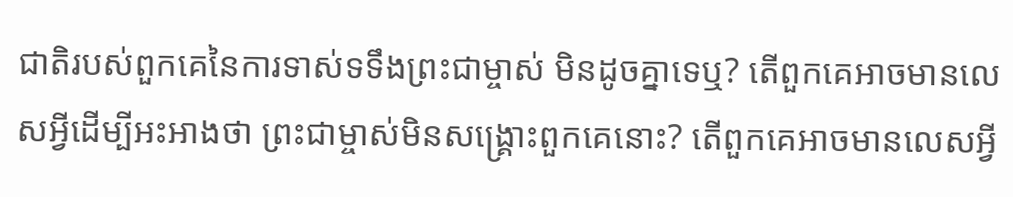ជាតិរបស់ពួកគេនៃការទាស់ទទឹងព្រះជាម្ចាស់ មិនដូចគ្នាទេឬ? តើពួកគេអាចមានលេសអ្វីដើម្បីអះអាងថា ព្រះជាម្ចាស់មិនសង្គ្រោះពួកគេនោះ? តើពួកគេអាចមានលេសអ្វី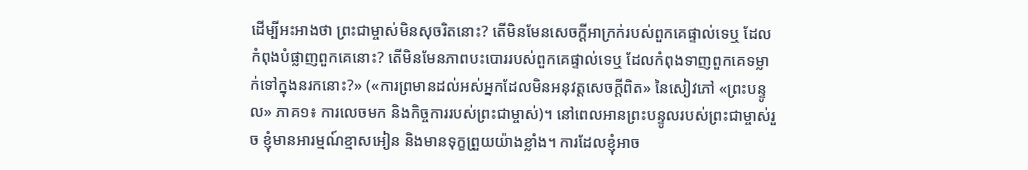ដើម្បីអះអាងថា ព្រះជាម្ចាស់មិនសុចរិតនោះ? តើមិនមែនសេចក្ដីអាក្រក់របស់ពួកគេផ្ទាល់ទេឬ ដែលកំពុងបំផ្លាញពួកគេនោះ? តើមិនមែនភាពបះបោររបស់ពួកគេផ្ទាល់ទេឬ ដែលកំពុងទាញពួកគេទម្លាក់ទៅក្នុងនរកនោះ?» («ការព្រមានដល់អស់អ្នកដែលមិនអនុវត្តសេចក្តីពិត» នៃសៀវភៅ «ព្រះបន្ទូល» ភាគ១៖ ការលេចមក និងកិច្ចការរបស់ព្រះជាម្ចាស់)។ នៅពេលអានព្រះបន្ទូលរបស់ព្រះជាម្ចាស់រួច ខ្ញុំមានអារម្មណ៍ខ្មាសអៀន និងមានទុក្ខព្រួយយ៉ាងខ្លាំង។ ការដែលខ្ញុំអាច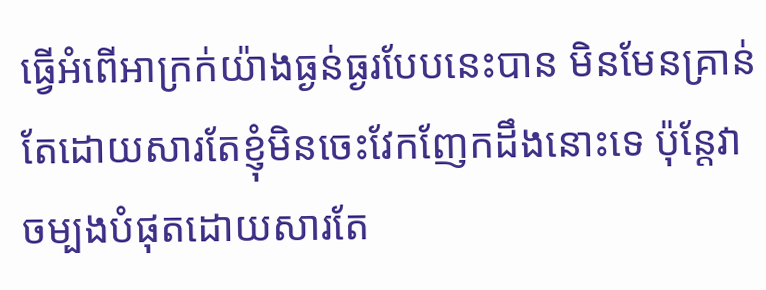ធ្វើអំពើអាក្រក់យ៉ាងធ្ងន់ធ្ងរបែបនេះបាន មិនមែនគ្រាន់តែដោយសារតែខ្ញុំមិនចេះវែកញែកដឹងនោះទេ ប៉ុន្តែវាចម្បងបំផុតដោយសារតែ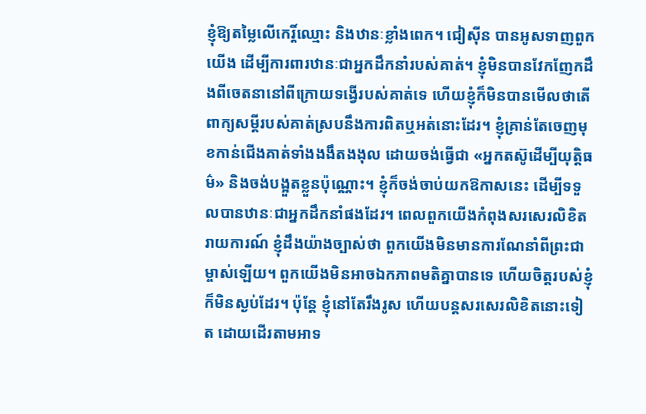ខ្ញុំឱ្យតម្លៃលើកេរ្តិ៍ឈ្មោះ និងឋានៈខ្លាំងពេក។ ជៀស៊ីន បានអូសទាញពួកយើង ដើម្បីការពារឋានៈជាអ្នកដឹកនាំរបស់គាត់។ ខ្ញុំមិនបានវែកញែកដឹងពីចេតនានៅពីក្រោយទង្វើរបស់គាត់ទេ ហើយខ្ញុំក៏មិនបានមើលថាតើពាក្យសម្ដីរបស់គាត់ស្របនឹងការពិតឬអត់នោះដែរ។ ខ្ញុំគ្រាន់តែចេញមុខកាន់ជើងគាត់ទាំងងងឹតងងុល ដោយចង់ធ្វើជា «អ្នកតស៊ូដើម្បីយុត្តិធម៌» និងចង់បង្អួតខ្លួនប៉ុណ្ណោះ។ ខ្ញុំក៏ចង់ចាប់យកឱកាសនេះ ដើម្បីទទួលបានឋានៈជាអ្នកដឹកនាំផងដែរ។ ពេលពួកយើងកំពុងសរសេរលិខិតរាយការណ៍ ខ្ញុំដឹងយ៉ាងច្បាស់ថា ពួកយើងមិនមានការណែនាំពីព្រះជាម្ចាស់ឡើយ។ ពួកយើងមិនអាចឯកភាពមតិគ្នាបានទេ ហើយចិត្តរបស់ខ្ញុំក៏មិនស្ងប់ដែរ។ ប៉ុន្តែ ខ្ញុំនៅតែរឹងរូស ហើយបន្តសរសេរលិខិតនោះទៀត ដោយដើរតាមអាទ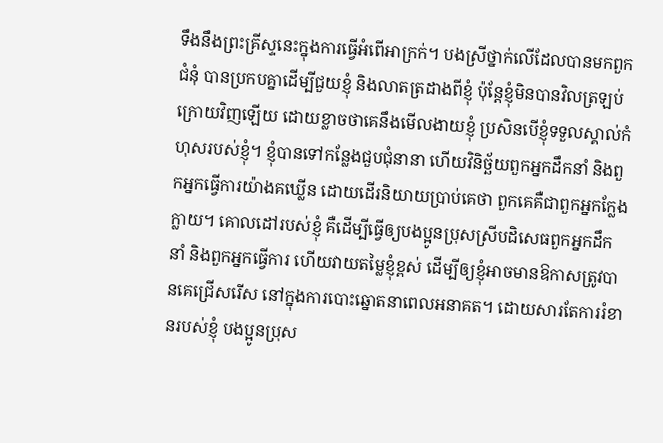ទឹងនឹងព្រះគ្រីស្ទនេះក្នុងការធ្វើអំពើអាក្រក់។ បងស្រីថ្នាក់លើដែលបានមកពួកជំនុំ បានប្រកបគ្នាដើម្បីជួយខ្ញុំ និងលាតត្រដាងពីខ្ញុំ ប៉ុន្តែខ្ញុំមិនបានវិលត្រឡប់ក្រោយវិញឡើយ ដោយខ្លាចថាគេនឹងមើលងាយខ្ញុំ ប្រសិនបើខ្ញុំទទួលស្គាល់កំហុសរបស់ខ្ញុំ។ ខ្ញុំបានទៅកន្លែងជួបជុំនានា ហើយវិនិច្ឆ័យពួកអ្នកដឹកនាំ និងពួកអ្នកធ្វើការយ៉ាងគឃ្លើន ដោយដើរនិយាយប្រាប់គេថា ពួកគេគឺជាពួកអ្នកក្លែងក្លាយ។ គោលដៅរបស់ខ្ញុំ គឺដើម្បីធ្វើឲ្យបងប្អូនប្រុសស្រីបដិសេធពួកអ្នកដឹកនាំ និងពួកអ្នកធ្វើការ ហើយវាយតម្លៃខ្ញុំខ្ពស់ ដើម្បីឲ្យខ្ញុំអាចមានឱកាសត្រូវបានគេជ្រើសរើស នៅក្នុងការបោះឆ្នោតនាពេលអនាគត។ ដោយសារតែការរំខានរបស់ខ្ញុំ បងប្អូនប្រុស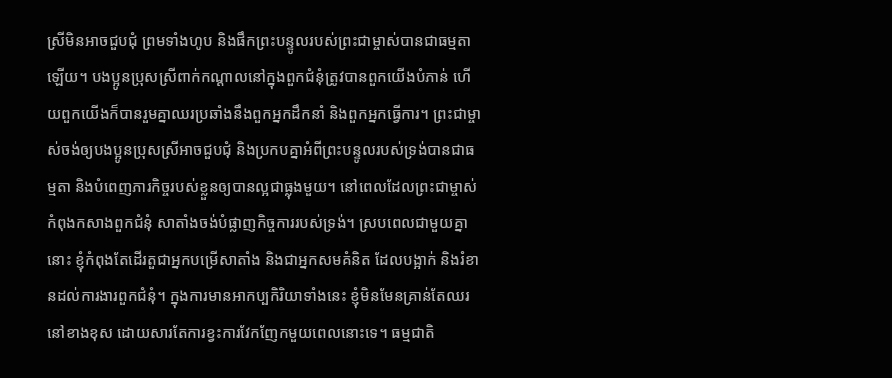ស្រីមិនអាចជួបជុំ ព្រមទាំងហូប និងផឹកព្រះបន្ទូលរបស់ព្រះជាម្ចាស់បានជាធម្មតាឡើយ។ បងប្អូនប្រុសស្រីពាក់កណ្ដាលនៅក្នុងពួកជំនុំត្រូវបានពួកយើងបំភាន់ ហើយពួកយើងក៏បានរួមគ្នាឈរប្រឆាំងនឹងពួកអ្នកដឹកនាំ និងពួកអ្នកធ្វើការ។ ព្រះជាម្ចាស់ចង់ឲ្យបងប្អូនប្រុសស្រីអាចជួបជុំ និងប្រកបគ្នាអំពីព្រះបន្ទូលរបស់ទ្រង់បានជាធម្មតា និងបំពេញភារកិច្ចរបស់ខ្លួនឲ្យបានល្អជាធ្លុងមួយ។ នៅពេលដែលព្រះជាម្ចាស់កំពុងកសាងពួកជំនុំ សាតាំងចង់បំផ្លាញកិច្ចការរបស់ទ្រង់។ ស្របពេលជាមួយគ្នានោះ ខ្ញុំកំពុងតែដើរតួជាអ្នកបម្រើសាតាំង និងជាអ្នកសមគំនិត ដែលបង្អាក់ និងរំខានដល់ការងារពួកជំនុំ។ ក្នុងការមានអាកប្បកិរិយាទាំងនេះ ខ្ញុំមិនមែនគ្រាន់តែឈរនៅខាងខុស ដោយសារតែការខ្វះការវែកញែកមួយពេលនោះទេ។ ធម្មជាតិ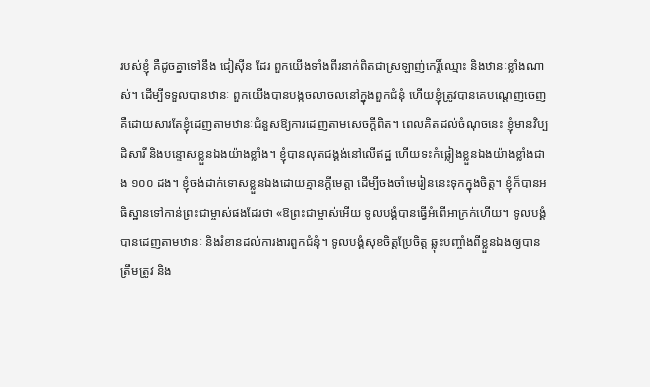របស់ខ្ញុំ គឺដូចគ្នាទៅនឹង ជៀស៊ីន ដែរ ពួកយើងទាំងពីរនាក់ពិតជាស្រឡាញ់កេរ្តិ៍ឈ្មោះ និងឋានៈខ្លាំងណាស់។ ដើម្បីទទួលបានឋានៈ ពួកយើងបានបង្កចលាចលនៅក្នុងពួកជំនុំ ហើយខ្ញុំត្រូវបានគេបណ្ដេញចេញ គឺដោយសារតែខ្ញុំដេញតាមឋានៈជំនួសឱ្យការដេញតាមសេចក្ដីពិត។ ពេលគិតដល់ចំណុចនេះ ខ្ញុំមានវិប្បដិសារី និងបន្ទោសខ្លួនឯងយ៉ាងខ្លាំង។ ខ្ញុំបានលុតជង្គង់នៅលើឥដ្ឋ ហើយទះកំផ្លៀងខ្លួនឯងយ៉ាងខ្លាំងជាង ១០០ ដង។ ខ្ញុំចង់ដាក់ទោសខ្លួនឯងដោយគ្មានក្ដីមេត្តា ដើម្បីចងចាំមេរៀននេះទុកក្នុងចិត្ត។ ខ្ញុំក៏បានអធិស្ឋានទៅកាន់ព្រះជាម្ចាស់ផងដែរថា «ឱព្រះជាម្ចាស់អើយ ទូលបង្គំបានធ្វើអំពើអាក្រក់ហើយ។ ទូលបង្គំបានដេញតាមឋានៈ និងរំខានដល់ការងារពួកជំនុំ។ ទូលបង្គំសុខចិត្តប្រែចិត្ត ឆ្លុះបញ្ចាំងពីខ្លួនឯងឲ្យបានត្រឹមត្រូវ និង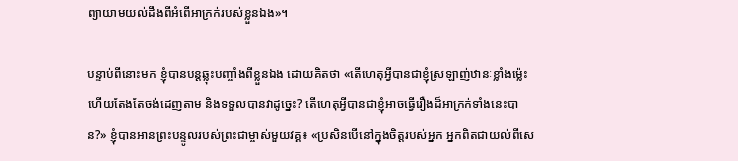ព្យាយាមយល់ដឹងពីអំពើអាក្រក់របស់ខ្លួនឯង»។

បន្ទាប់ពីនោះមក ខ្ញុំបានបន្តឆ្លុះបញ្ចាំងពីខ្លួនឯង ដោយគិតថា «តើហេតុអ្វីបានជាខ្ញុំស្រឡាញ់ឋានៈខ្លាំងម៉្លេះ ហើយតែងតែចង់ដេញតាម និងទទួលបានវាដូច្នេះ? តើហេតុអ្វីបានជាខ្ញុំអាចធ្វើរឿងដ៏អាក្រក់ទាំងនេះបាន?» ខ្ញុំបានអានព្រះបន្ទូលរបស់ព្រះជាម្ចាស់មួយវគ្គ៖ «ប្រសិនបើនៅក្នុងចិត្តរបស់អ្នក អ្នកពិតជាយល់ពីសេ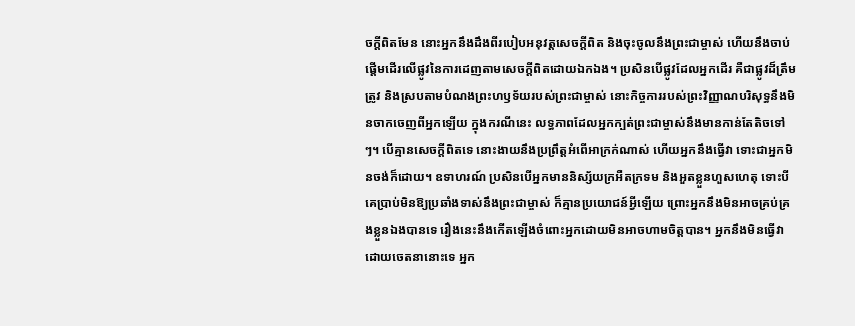ចក្ដីពិតមែន នោះអ្នកនឹងដឹងពីរបៀបអនុវត្តសេចក្ដីពិត និងចុះចូលនឹងព្រះជាម្ចាស់ ហើយនឹងចាប់ផ្ដើមដើរលើផ្លូវនៃការដេញតាមសេចក្ដីពិតដោយឯកឯង។ ប្រសិនបើផ្លូវដែលអ្នកដើរ គឺជាផ្លូវដ៏ត្រឹមត្រូវ និងស្របតាមបំណងព្រះហឫទ័យរបស់ព្រះជាម្ចាស់ នោះកិច្ចការរបស់ព្រះវិញ្ញាណបរិសុទ្ធនឹងមិនចាកចេញពីអ្នកឡើយ ក្នុងករណីនេះ លទ្ធភាពដែលអ្នកក្បត់ព្រះជាម្ចាស់នឹងមានកាន់តែតិចទៅៗ។ បើគ្មានសេចក្ដីពិតទេ នោះងាយនឹងប្រព្រឹត្តអំពើអាក្រក់ណាស់ ហើយអ្នកនឹងធ្វើវា ទោះជាអ្នកមិនចង់ក៏ដោយ។ ឧទាហរណ៍ ប្រសិនបើអ្នកមាននិស្ស័យក្រអឺតក្រទម និងអួតខ្លួនហួសហេតុ ទោះបីគេប្រាប់មិនឱ្យប្រឆាំងទាស់នឹងព្រះជាម្ចាស់ ក៏គ្មានប្រយោជន៍អ្វីឡើយ ព្រោះអ្នកនឹងមិនអាចគ្រប់គ្រងខ្លួនឯងបានទេ រឿងនេះនឹងកើតឡើងចំពោះអ្នកដោយមិនអាចហាមចិត្តបាន។ អ្នកនឹងមិនធ្វើវាដោយចេតនានោះទេ អ្នក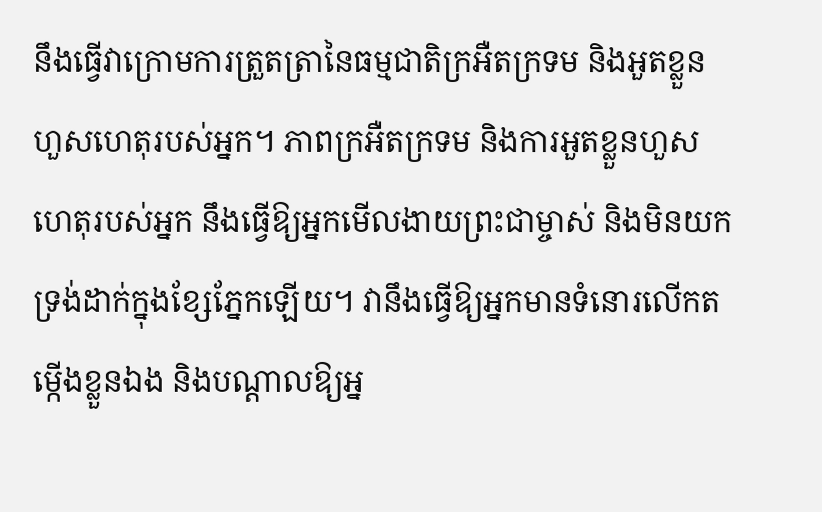នឹងធ្វើវាក្រោមការត្រួតត្រានៃធម្មជាតិក្រអឺតក្រទម និងអួតខ្លួនហួសហេតុរបស់អ្នក។ ភាពក្រអឺតក្រទម និងការអួតខ្លួនហួសហេតុរបស់អ្នក នឹងធ្វើឱ្យអ្នកមើលងាយព្រះជាម្ចាស់ និងមិនយកទ្រង់ដាក់ក្នុងខ្សែភ្នែកឡើយ។ វានឹងធ្វើឱ្យអ្នកមានទំនោរលើកតម្កើងខ្លួនឯង និងបណ្ដាលឱ្យអ្ន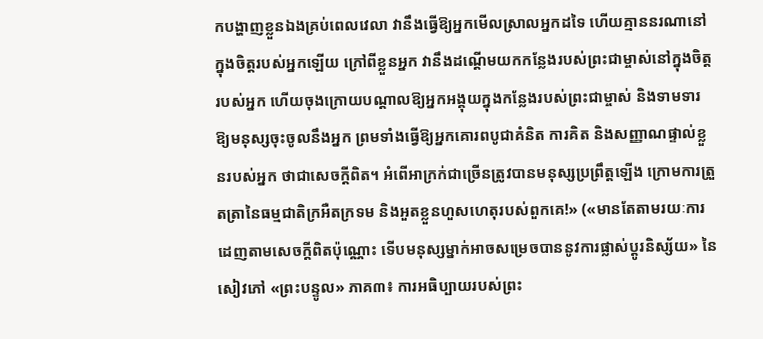កបង្ហាញខ្លួនឯងគ្រប់ពេលវេលា វានឹងធ្វើឱ្យអ្នកមើលស្រាលអ្នកដទៃ ហើយគ្មាននរណានៅក្នុងចិត្តរបស់អ្នកឡើយ ក្រៅពីខ្លួនអ្នក វានឹងដណ្ដើមយកកន្លែងរបស់ព្រះជាម្ចាស់នៅក្នុងចិត្តរបស់អ្នក ហើយចុងក្រោយបណ្ដាលឱ្យអ្នកអង្គុយក្នុងកន្លែងរបស់ព្រះជាម្ចាស់ និងទាមទារឱ្យមនុស្សចុះចូលនឹងអ្នក ព្រមទាំងធ្វើឱ្យអ្នកគោរពបូជាគំនិត ការគិត និងសញ្ញាណផ្ទាល់ខ្លួនរបស់អ្នក ថាជាសេចក្ដីពិត។ អំពើអាក្រក់ជាច្រើនត្រូវបានមនុស្សប្រព្រឹត្តឡើង ក្រោមការត្រួតត្រានៃធម្មជាតិក្រអឺតក្រទម និងអួតខ្លួនហួសហេតុរបស់ពួកគេ!» («មានតែតាមរយៈការដេញតាមសេចក្ដីពិតប៉ុណ្ណោះ ទើបមនុស្សម្នាក់អាចសម្រេចបាននូវការផ្លាស់ប្ដូរនិស្ស័យ» នៃសៀវភៅ «ព្រះបន្ទូល» ភាគ៣៖ ការអធិប្បាយរបស់ព្រះ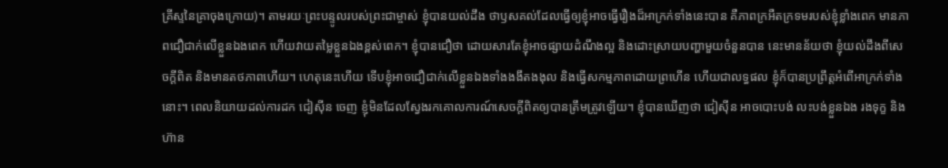គ្រីស្ទនៃគ្រាចុងក្រោយ)។ តាមរយៈព្រះបន្ទូលរបស់ព្រះជាម្ចាស់ ខ្ញុំបានយល់ដឹង ថាឫសគល់ដែលធ្វើឲ្យខ្ញុំអាចធ្វើរឿងដ៏អាក្រក់ទាំងនេះបាន គឺភាពក្រអឺតក្រទមរបស់ខ្ញុំខ្លាំងពេក មានភាពជឿជាក់លើខ្លួនឯងពេក ហើយវាយតម្លៃខ្លួនឯងខ្ពស់ពេក។ ខ្ញុំបានជឿថា ដោយសារតែខ្ញុំអាចផ្សាយដំណឹងល្អ និងដោះស្រាយបញ្ហាមួយចំនួនបាន នេះមានន័យថា ខ្ញុំយល់ដឹងពីសេចក្ដីពិត និងមានតថភាពហើយ។ ហេតុនេះហើយ ទើបខ្ញុំអាចជឿជាក់លើខ្លួនឯងទាំងងងឹតងងុល និងធ្វើសកម្មភាពដោយព្រហើន ហើយជាលទ្ធផល ខ្ញុំក៏បានប្រព្រឹត្តអំពើអាក្រក់ទាំងនោះ។ ពេលនិយាយដល់ការដក ជៀស៊ីន ចេញ ខ្ញុំមិនដែលស្វែងរកគោលការណ៍សេចក្ដីពិតឲ្យបានត្រឹមត្រូវឡើយ។ ខ្ញុំបានឃើញថា ជៀស៊ីន អាចបោះបង់ លះបង់ខ្លួនឯង រងទុក្ខ និងហ៊ាន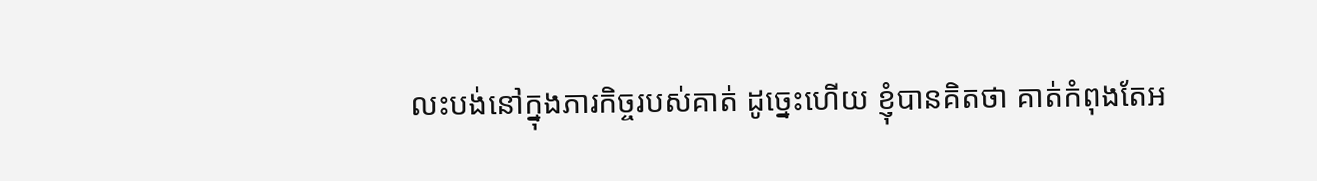លះបង់នៅក្នុងភារកិច្ចរបស់គាត់ ដូច្នេះហើយ ខ្ញុំបានគិតថា គាត់កំពុងតែអ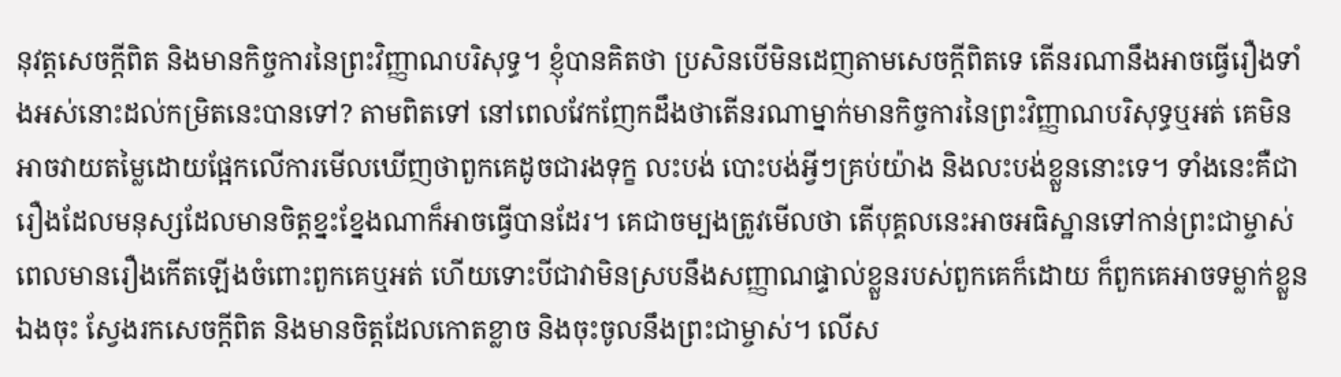នុវត្តសេចក្ដីពិត និងមានកិច្ចការនៃព្រះវិញ្ញាណបរិសុទ្ធ។ ខ្ញុំបានគិតថា ប្រសិនបើមិនដេញតាមសេចក្ដីពិតទេ តើនរណានឹងអាចធ្វើរឿងទាំងអស់នោះដល់កម្រិតនេះបានទៅ? តាមពិតទៅ នៅពេលវែកញែកដឹងថាតើនរណាម្នាក់មានកិច្ចការនៃព្រះវិញ្ញាណបរិសុទ្ធឬអត់ គេមិនអាចវាយតម្លៃដោយផ្អែកលើការមើលឃើញថាពួកគេដូចជារងទុក្ខ លះបង់ បោះបង់អ្វីៗគ្រប់យ៉ាង និងលះបង់ខ្លួននោះទេ។ ទាំងនេះគឺជារឿងដែលមនុស្សដែលមានចិត្តខ្នះខ្នែងណាក៏អាចធ្វើបានដែរ។ គេជាចម្បងត្រូវមើលថា តើបុគ្គលនេះអាចអធិស្ឋានទៅកាន់ព្រះជាម្ចាស់ ពេលមានរឿងកើតឡើងចំពោះពួកគេឬអត់ ហើយទោះបីជាវាមិនស្របនឹងសញ្ញាណផ្ទាល់ខ្លួនរបស់ពួកគេក៏ដោយ ក៏ពួកគេអាចទម្លាក់ខ្លួនឯងចុះ ស្វែងរកសេចក្ដីពិត និងមានចិត្តដែលកោតខ្លាច និងចុះចូលនឹងព្រះជាម្ចាស់។ លើស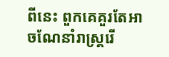ពីនេះ ពួកគេគួរតែអាចណែនាំរាស្ដ្ររើ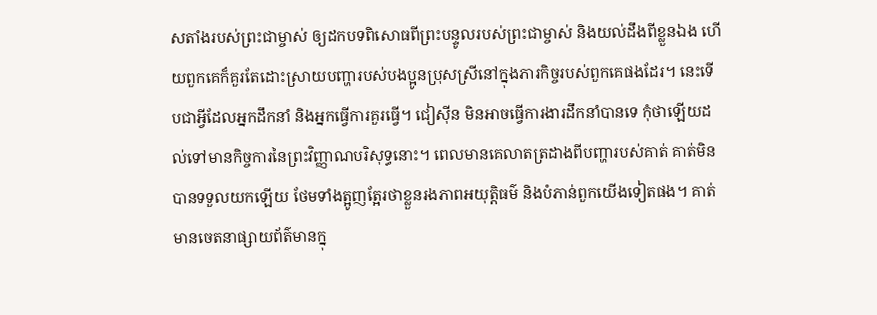សតាំងរបស់ព្រះជាម្ចាស់ ឲ្យដកបទពិសោធពីព្រះបន្ទូលរបស់ព្រះជាម្ចាស់ និងយល់ដឹងពីខ្លួនឯង ហើយពួកគេក៏គួរតែដោះស្រាយបញ្ហារបស់បងប្អូនប្រុសស្រីនៅក្នុងភារកិច្ចរបស់ពួកគេផងដែរ។ នេះទើបជាអ្វីដែលអ្នកដឹកនាំ និងអ្នកធ្វើការគួរធ្វើ។ ជៀស៊ីន មិនអាចធ្វើការងារដឹកនាំបានទេ កុំថាឡើយដល់ទៅមានកិច្ចការនៃព្រះវិញ្ញាណបរិសុទ្ធនោះ។ ពេលមានគេលាតត្រដាងពីបញ្ហារបស់គាត់ គាត់មិនបានទទួលយកឡើយ ថែមទាំងត្អូញត្អែរថាខ្លួនរងភាពអយុត្តិធម៌ និងបំភាន់ពួកយើងទៀតផង។ គាត់មានចេតនាផ្សាយព័ត៌មានក្នុ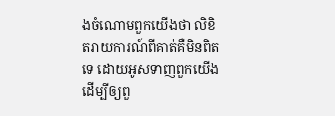ងចំណោមពួកយើងថា លិខិតរាយការណ៍ពីគាត់គឺមិនពិតទេ ដោយអូសទាញពួកយើង ដើម្បីឲ្យពួ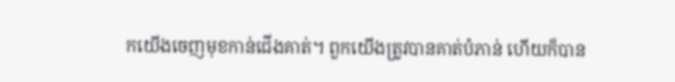កយើងចេញមុខកាន់ជើងគាត់។ ពួកយើងត្រូវបានគាត់បំភាន់ ហើយក៏បាន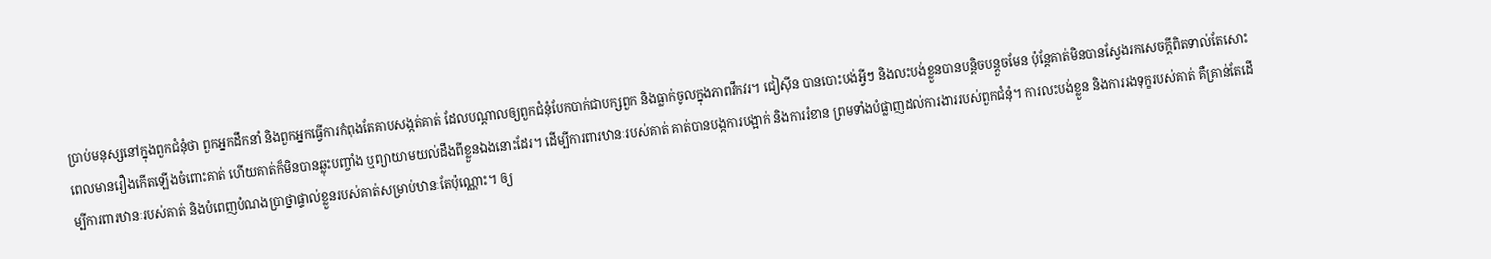ប្រាប់មនុស្សនៅក្នុងពួកជំនុំថា ពួកអ្នកដឹកនាំ និងពួកអ្នកធ្វើការកំពុងតែគាបសង្កត់គាត់ ដែលបណ្ដាលឲ្យពួកជំនុំបែកបាក់ជាបក្សពួក និងធ្លាក់ចូលក្នុងភាពវឹកវរ។ ជៀស៊ីន បានបោះបង់អ្វីៗ និងលះបង់ខ្លួនបានបន្តិចបន្តួចមែន ប៉ុន្តែគាត់មិនបានស្វែងរកសេចក្ដីពិតទាល់តែសោះ ពេលមានរឿងកើតឡើងចំពោះគាត់ ហើយគាត់ក៏មិនបានឆ្លុះបញ្ចាំង ឬព្យាយាមយល់ដឹងពីខ្លួនឯងនោះដែរ។ ដើម្បីការពារឋានៈរបស់គាត់ គាត់បានបង្កការបង្អាក់ និងការរំខាន ព្រមទាំងបំផ្លាញដល់ការងាររបស់ពួកជំនុំ។ ការលះបង់ខ្លួន និងការរងទុក្ខរបស់គាត់ គឺគ្រាន់តែដើម្បីការពារឋានៈរបស់គាត់ និងបំពេញបំណងប្រាថ្នាផ្ទាល់ខ្លួនរបស់គាត់សម្រាប់ឋានៈតែប៉ុណ្ណោះ។ ឲ្យ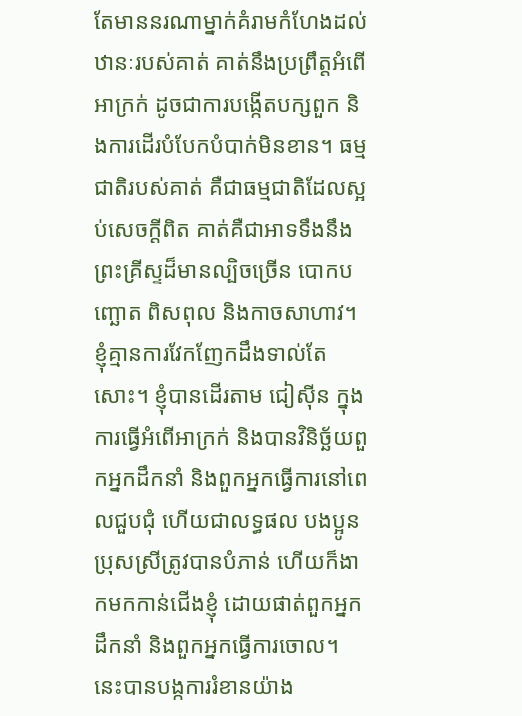តែមាននរណាម្នាក់គំរាមកំហែងដល់ឋានៈរបស់គាត់ គាត់នឹងប្រព្រឹត្តអំពើអាក្រក់ ដូចជាការបង្កើតបក្សពួក និងការដើរបំបែកបំបាក់មិនខាន។ ធម្មជាតិរបស់គាត់ គឺជាធម្មជាតិដែលស្អប់សេចក្ដីពិត គាត់គឺជាអាទទឹងនឹងព្រះគ្រីស្ទដ៏មានល្បិចច្រើន បោកបញ្ឆោត ពិសពុល និងកាចសាហាវ។ ខ្ញុំគ្មានការវែកញែកដឹងទាល់តែសោះ។ ខ្ញុំបានដើរតាម ជៀស៊ីន ក្នុងការធ្វើអំពើអាក្រក់ និងបានវិនិច្ឆ័យពួកអ្នកដឹកនាំ និងពួកអ្នកធ្វើការនៅពេលជួបជុំ ហើយជាលទ្ធផល បងប្អូនប្រុសស្រីត្រូវបានបំភាន់ ហើយក៏ងាកមកកាន់ជើងខ្ញុំ ដោយផាត់ពួកអ្នកដឹកនាំ និងពួកអ្នកធ្វើការចោល។ នេះបានបង្កការរំខានយ៉ាង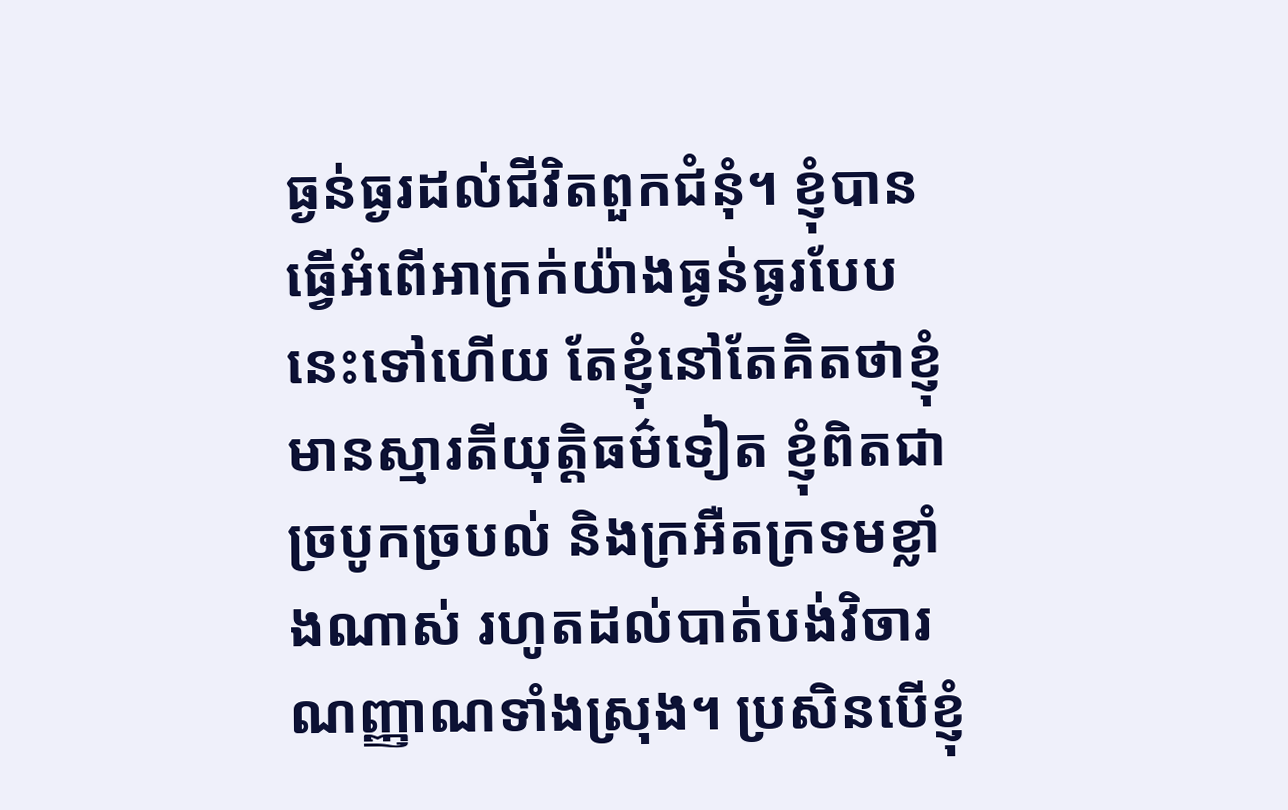ធ្ងន់ធ្ងរដល់ជីវិតពួកជំនុំ។ ខ្ញុំបានធ្វើអំពើអាក្រក់យ៉ាងធ្ងន់ធ្ងរបែបនេះទៅហើយ តែខ្ញុំនៅតែគិតថាខ្ញុំមានស្មារតីយុត្តិធម៌ទៀត ខ្ញុំពិតជាច្របូកច្របល់ និងក្រអឺតក្រទមខ្លាំងណាស់ រហូតដល់បាត់បង់វិចារណញ្ញាណទាំងស្រុង។ ប្រសិនបើខ្ញុំ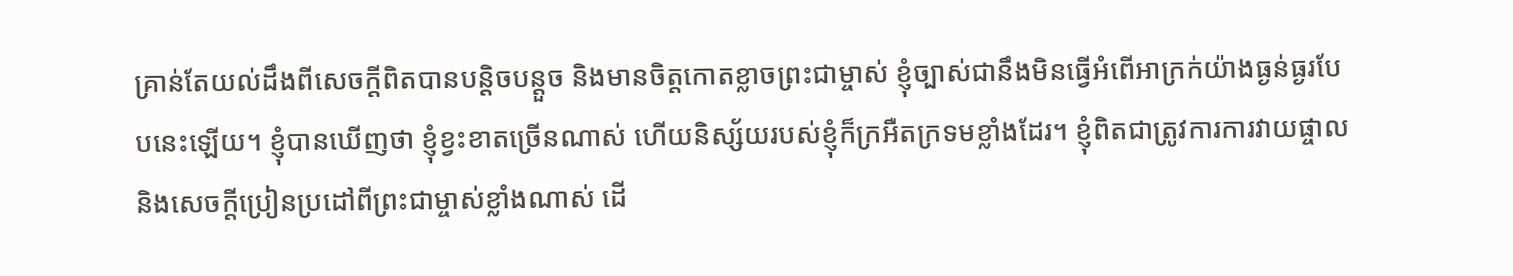គ្រាន់តែយល់ដឹងពីសេចក្ដីពិតបានបន្តិចបន្តួច និងមានចិត្តកោតខ្លាចព្រះជាម្ចាស់ ខ្ញុំច្បាស់ជានឹងមិនធ្វើអំពើអាក្រក់យ៉ាងធ្ងន់ធ្ងរបែបនេះឡើយ។ ខ្ញុំបានឃើញថា ខ្ញុំខ្វះខាតច្រើនណាស់ ហើយនិស្ស័យរបស់ខ្ញុំក៏ក្រអឺតក្រទមខ្លាំងដែរ។ ខ្ញុំពិតជាត្រូវការការវាយផ្ចាល និងសេចក្ដីប្រៀនប្រដៅពីព្រះជាម្ចាស់ខ្លាំងណាស់ ដើ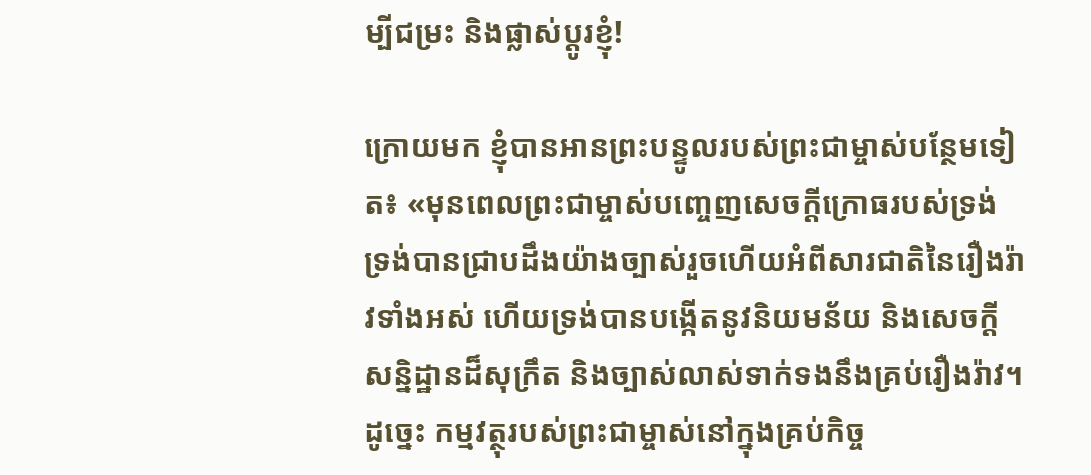ម្បីជម្រះ និងផ្លាស់ប្ដូរខ្ញុំ!

ក្រោយមក ខ្ញុំបានអានព្រះបន្ទូលរបស់ព្រះជាម្ចាស់បន្ថែមទៀត៖ «មុនពេលព្រះជាម្ចាស់បញ្ចេញសេចក្ដីក្រោធរបស់ទ្រង់ ទ្រង់បានជ្រាបដឹងយ៉ាងច្បាស់រួចហើយអំពីសារជាតិនៃរឿងរ៉ាវទាំងអស់ ហើយទ្រង់បានបង្កើតនូវនិយមន័យ និងសេចក្តីសន្និដ្ឋានដ៏សុក្រឹត និងច្បាស់លាស់ទាក់ទងនឹងគ្រប់រឿងរ៉ាវ។ ដូច្នេះ កម្មវត្ថុរបស់ព្រះជាម្ចាស់នៅក្នុងគ្រប់កិច្ច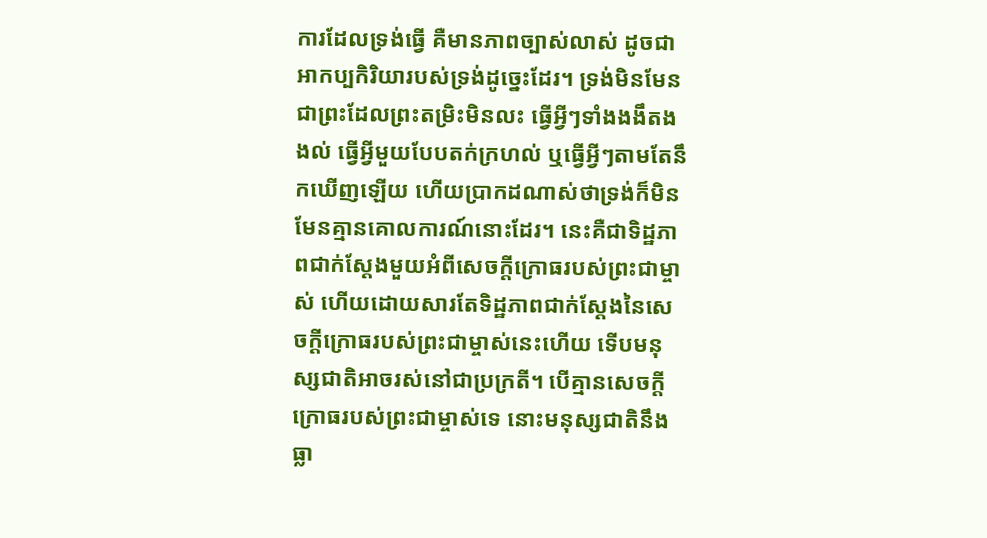ការដែលទ្រង់ធ្វើ គឺមានភាពច្បាស់លាស់ ដូចជាអាកប្បកិរិយារបស់ទ្រង់ដូច្នេះដែរ។ ទ្រង់មិនមែនជាព្រះដែលព្រះតម្រិះមិនលះ ធ្វើអ្វីៗទាំងងងឹតងងល់ ធ្វើអ្វីមួយបែបតក់ក្រហល់ ឬធ្វើអ្វីៗតាមតែនឹកឃើញឡើយ ហើយប្រាកដណាស់ថាទ្រង់ក៏មិនមែនគ្មានគោលការណ៍នោះដែរ។ នេះគឺជាទិដ្ឋភាពជាក់ស្ដែងមួយអំពីសេចក្ដីក្រោធរបស់ព្រះជាម្ចាស់ ហើយដោយសារតែទិដ្ឋភាពជាក់ស្ដែងនៃសេចក្ដីក្រោធរបស់ព្រះជាម្ចាស់នេះហើយ ទើបមនុស្សជាតិអាចរស់នៅជាប្រក្រតី។ បើគ្មានសេចក្ដីក្រោធរបស់ព្រះជាម្ចាស់ទេ នោះមនុស្សជាតិនឹងធ្លា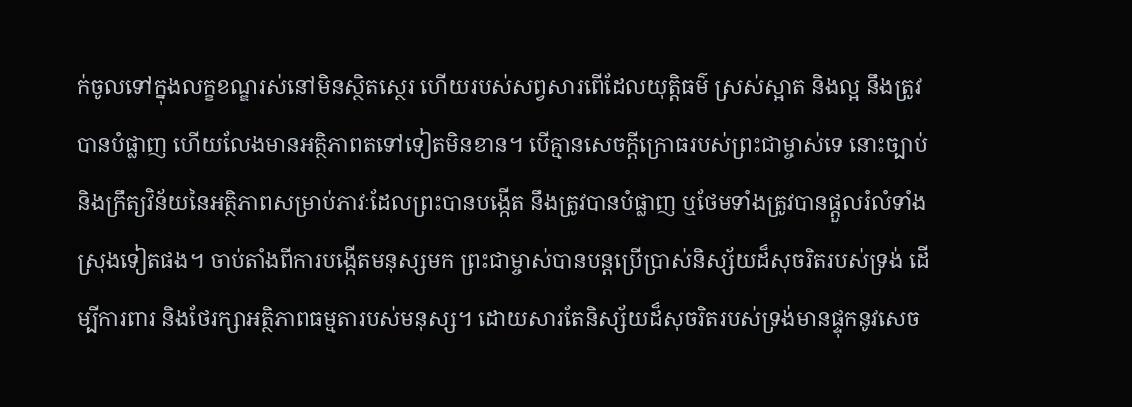ក់ចូលទៅក្នុងលក្ខខណ្ឌរស់នៅមិនស្ថិតស្ថេរ ហើយរបស់សព្វសារពើដែលយុត្តិធម៌ ស្រស់ស្អាត និងល្អ នឹងត្រូវបានបំផ្លាញ ហើយលែងមានអត្ថិភាពតទៅទៀតមិនខាន។ បើគ្មានសេចក្ដីក្រោធរបស់ព្រះជាម្ចាស់ទេ នោះច្បាប់ និងក្រឹត្យវិន័យនៃអត្ថិភាពសម្រាប់ភាវៈដែលព្រះបានបង្កើត នឹងត្រូវបានបំផ្លាញ ឬថែមទាំងត្រូវបានផ្ដួលរំលំទាំងស្រុងទៀតផង។ ចាប់តាំងពីការបង្កើតមនុស្សមក ព្រះជាម្ចាស់បានបន្តប្រើប្រាស់និស្ស័យដ៏សុចរិតរបស់ទ្រង់ ដើម្បីការពារ និងថែរក្សាអត្ថិភាពធម្មតារបស់មនុស្ស។ ដោយសារតែនិស្ស័យដ៏សុចរិតរបស់ទ្រង់មានផ្ទុកនូវសេច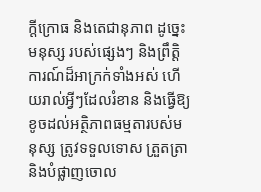ក្ដីក្រោធ និងតេជានុភាព ដូច្នេះ មនុស្ស របស់ផ្សេងៗ និងព្រឹត្តិការណ៍ដ៏អាក្រក់ទាំងអស់ ហើយរាល់អ្វីៗដែលរំខាន និងធ្វើឱ្យខូចដល់អត្ថិភាពធម្មតារបស់មនុស្ស ត្រូវទទួលទោស ត្រួតត្រា និងបំផ្លាញចោល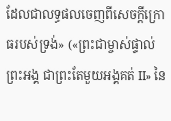ដែលជាលទ្ធផលចេញពីសេចក្ដីក្រោធរបស់ទ្រង់» («ព្រះជាម្ចាស់ផ្ទាល់ព្រះអង្គ ជាព្រះតែមួយអង្គគត់ II» នៃ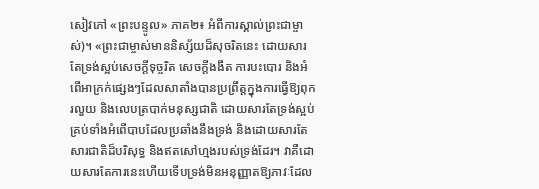សៀវភៅ «ព្រះបន្ទូល» ភាគ២៖ អំពីការស្គាល់ព្រះជាម្ចាស់)។ «ព្រះជាម្ចាស់មាននិស្ស័យដ៏សុចរិតនេះ ដោយសារតែទ្រង់ស្អប់សេចក្តីទុច្ចរិត សេចក្តីងងឹត ការបះបោរ និងអំពើអាក្រក់ផ្សេងៗដែលសាតាំងបានប្រព្រឹត្តក្នុងការធ្វើឱ្យពុករលួយ និងលេបត្របាក់មនុស្សជាតិ ដោយសារតែទ្រង់ស្អប់គ្រប់ទាំងអំពើបាបដែលប្រឆាំងនឹងទ្រង់ និងដោយសារតែសារជាតិដ៏បរិសុទ្ធ និងឥតសៅហ្មងរបស់ទ្រង់ដែរ។ វាគឺដោយសារតែការនេះហើយទើបទ្រង់មិនអនុញ្ញាតឱ្យភាវៈដែល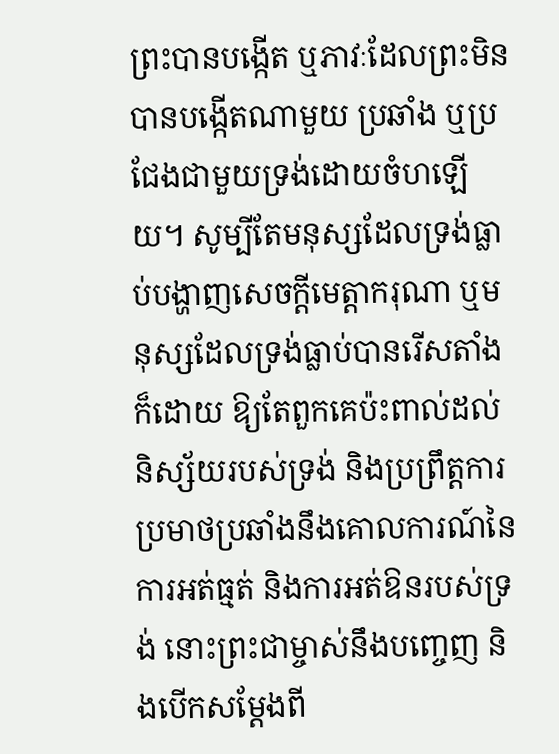ព្រះបានបង្កើត ឬភាវៈដែលព្រះមិនបានបង្កើតណាមួយ ប្រឆាំង ឬប្រជែងជាមួយទ្រង់ដោយចំហឡើយ។ សូម្បីតែមនុស្សដែលទ្រង់ធ្លាប់បង្ហាញសេចក្តីមេត្តាករុណា ឬមនុស្សដែលទ្រង់ធ្លាប់បានរើសតាំងក៏ដោយ ឱ្យតែពួកគេប៉ះពាល់ដល់និស្ស័យរបស់ទ្រង់ និងប្រព្រឹត្តការប្រមាថប្រឆាំងនឹងគោលការណ៍នៃការអត់ធ្មត់ និងការអត់ឱនរបស់ទ្រង់ នោះព្រះជាម្ចាស់នឹងបញ្ចេញ និងបើកសម្ដែងពី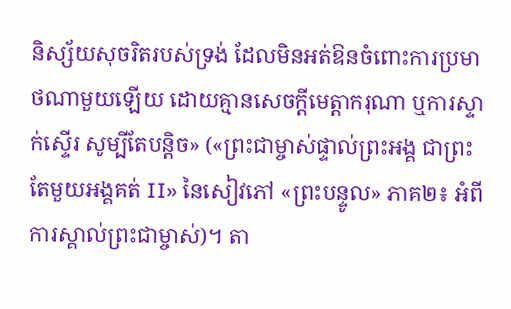និស្ស័យសុចរិតរបស់ទ្រង់ ដែលមិនអត់ឱនចំពោះការប្រមាថណាមួយឡើយ ដោយគ្មានសេចក្តីមេត្តាករុណា ឬការស្ទាក់ស្ទើរ សូម្បីតែបន្ដិច» («ព្រះជាម្ចាស់ផ្ទាល់ព្រះអង្គ ជាព្រះតែមួយអង្គគត់ II» នៃសៀវភៅ «ព្រះបន្ទូល» ភាគ២៖ អំពីការស្គាល់ព្រះជាម្ចាស់)។ តា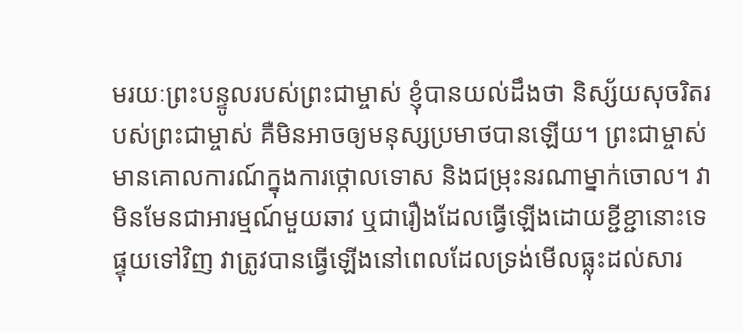មរយៈព្រះបន្ទូលរបស់ព្រះជាម្ចាស់ ខ្ញុំបានយល់ដឹងថា និស្ស័យសុចរិតរបស់ព្រះជាម្ចាស់ គឺមិនអាចឲ្យមនុស្សប្រមាថបានឡើយ។ ព្រះជាម្ចាស់មានគោលការណ៍ក្នុងការថ្កោលទោស និងជម្រុះនរណាម្នាក់ចោល។ វាមិនមែនជាអារម្មណ៍មួយឆាវ ឬជារឿងដែលធ្វើឡើងដោយខ្ជីខ្ជានោះទេ ផ្ទុយទៅវិញ វាត្រូវបានធ្វើឡើងនៅពេលដែលទ្រង់មើលធ្លុះដល់សារ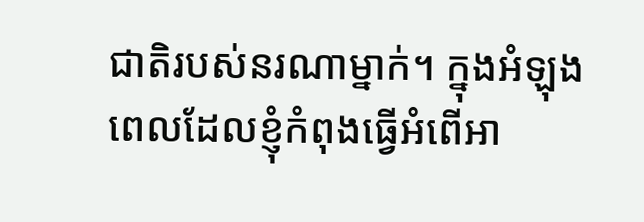ជាតិរបស់នរណាម្នាក់។ ក្នុងអំឡុងពេលដែលខ្ញុំកំពុងធ្វើអំពើអា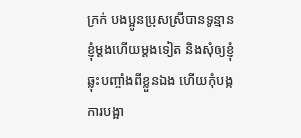ក្រក់ បងប្អូនប្រុសស្រីបានទូន្មានខ្ញុំម្ដងហើយម្ដងទៀត និងសុំឲ្យខ្ញុំឆ្លុះបញ្ចាំងពីខ្លួនឯង ហើយកុំបង្កការបង្អា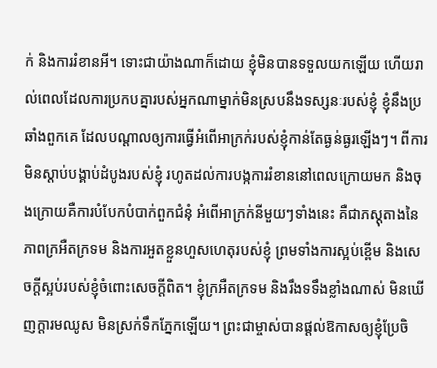ក់ និងការរំខានអី។ ទោះជាយ៉ាងណាក៏ដោយ ខ្ញុំមិនបានទទួលយកឡើយ ហើយរាល់ពេលដែលការប្រកបគ្នារបស់អ្នកណាម្នាក់មិនស្របនឹងទស្សនៈរបស់ខ្ញុំ ខ្ញុំនឹងប្រឆាំងពួកគេ ដែលបណ្ដាលឲ្យការធ្វើអំពើអាក្រក់របស់ខ្ញុំកាន់តែធ្ងន់ធ្ងរឡើងៗ។ ពីការមិនស្តាប់បង្គាប់ដំបូងរបស់ខ្ញុំ រហូតដល់ការបង្កការរំខាននៅពេលក្រោយមក និងចុងក្រោយគឺការបំបែកបំបាក់ពួកជំនុំ អំពើអាក្រក់នីមួយៗទាំងនេះ គឺជាភស្តុតាងនៃភាពក្រអឺតក្រទម និងការអួតខ្លួនហួសហេតុរបស់ខ្ញុំ ព្រមទាំងការស្អប់ខ្ពើម និងសេចក្ដីស្អប់របស់ខ្ញុំចំពោះសេចក្ដីពិត។ ខ្ញុំក្រអឺតក្រទម និងរឹងទទឹងខ្លាំងណាស់ មិនឃើញក្ដារមឈូស មិនស្រក់ទឹកភ្នែកឡើយ។ ព្រះជាម្ចាស់បានផ្ដល់ឱកាសឲ្យខ្ញុំប្រែចិ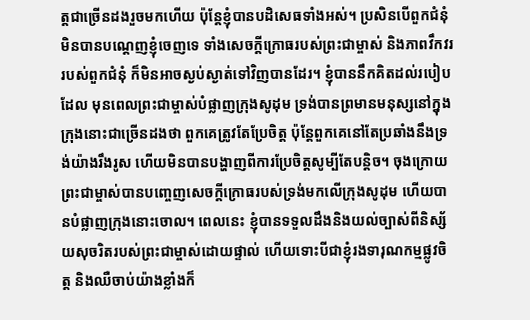ត្តជាច្រើនដងរួចមកហើយ ប៉ុន្តែខ្ញុំបានបដិសេធទាំងអស់។ ប្រសិនបើពួកជំនុំមិនបានបណ្ដេញខ្ញុំចេញទេ ទាំងសេចក្ដីក្រោធរបស់ព្រះជាម្ចាស់ និងភាពវឹកវររបស់ពួកជំនុំ ក៏មិនអាចស្ងប់ស្ងាត់ទៅវិញបានដែរ។ ខ្ញុំបាននឹកគិតដល់របៀបដែល មុនពេលព្រះជាម្ចាស់បំផ្លាញក្រុងសូដុម ទ្រង់បានព្រមានមនុស្សនៅក្នុងក្រុងនោះជាច្រើនដងថា ពួកគេត្រូវតែប្រែចិត្ត ប៉ុន្តែពួកគេនៅតែប្រឆាំងនឹងទ្រង់យ៉ាងរឹងរូស ហើយមិនបានបង្ហាញពីការប្រែចិត្តសូម្បីតែបន្តិច។ ចុងក្រោយ ព្រះជាម្ចាស់បានបញ្ចេញសេចក្ដីក្រោធរបស់ទ្រង់មកលើក្រុងសូដុម ហើយបានបំផ្លាញក្រុងនោះចោល។ ពេលនេះ ខ្ញុំបានទទួលដឹងនិងយល់ច្បាស់ពីនិស្ស័យសុចរិតរបស់ព្រះជាម្ចាស់ដោយផ្ទាល់ ហើយទោះបីជាខ្ញុំរងទារុណកម្មផ្លូវចិត្ត និងឈឺចាប់យ៉ាងខ្លាំងក៏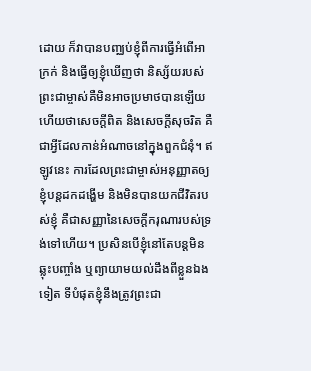ដោយ ក៏វាបានបញ្ឈប់ខ្ញុំពីការធ្វើអំពើអាក្រក់ និងធ្វើឲ្យខ្ញុំឃើញថា និស្ស័យរបស់ព្រះជាម្ចាស់គឺមិនអាចប្រមាថបានឡើយ ហើយថាសេចក្ដីពិត និងសេចក្ដីសុចរិត គឺជាអ្វីដែលកាន់អំណាចនៅក្នុងពួកជំនុំ។ ឥឡូវនេះ ការដែលព្រះជាម្ចាស់អនុញ្ញាតឲ្យខ្ញុំបន្តដកដង្ហើម និងមិនបានយកជីវិតរបស់ខ្ញុំ គឺជាសញ្ញានៃសេចក្ដីករុណារបស់ទ្រង់ទៅហើយ។ ប្រសិនបើខ្ញុំនៅតែបន្តមិនឆ្លុះបញ្ចាំង ឬព្យាយាមយល់ដឹងពីខ្លួនឯងទៀត ទីបំផុតខ្ញុំនឹងត្រូវព្រះជា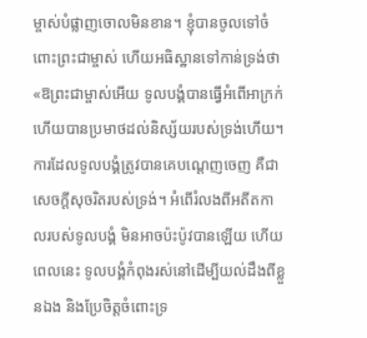ម្ចាស់បំផ្លាញចោលមិនខាន។ ខ្ញុំបានចូលទៅចំពោះព្រះជាម្ចាស់ ហើយអធិស្ឋានទៅកាន់ទ្រង់ថា «ឱព្រះជាម្ចាស់អើយ ទូលបង្គំបានធ្វើអំពើអាក្រក់ ហើយបានប្រមាថដល់និស្ស័យរបស់ទ្រង់ហើយ។ ការដែលទូលបង្គំត្រូវបានគេបណ្ដេញចេញ គឺជាសេចក្ដីសុចរិតរបស់ទ្រង់។ អំពើរំលងពីអតីតកាលរបស់ទូលបង្គំ មិនអាចប៉ះប៉ូវបានឡើយ ហើយពេលនេះ ទូលបង្គំកំពុងរស់នៅដើម្បីយល់ដឹងពីខ្លួនឯង និងប្រែចិត្តចំពោះទ្រ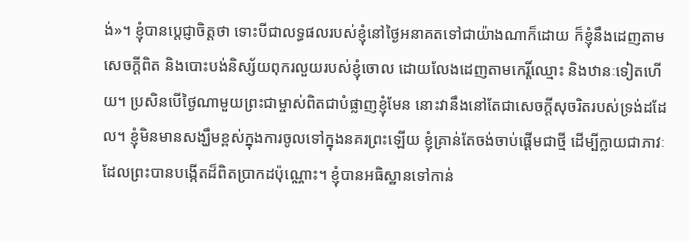ង់»។ ខ្ញុំបានប្ដេជ្ញាចិត្តថា ទោះបីជាលទ្ធផលរបស់ខ្ញុំនៅថ្ងៃអនាគតទៅជាយ៉ាងណាក៏ដោយ ក៏ខ្ញុំនឹងដេញតាមសេចក្ដីពិត និងបោះបង់និស្ស័យពុករលួយរបស់ខ្ញុំចោល ដោយលែងដេញតាមកេរ្តិ៍ឈ្មោះ និងឋានៈទៀតហើយ។ ប្រសិនបើថ្ងៃណាមួយព្រះជាម្ចាស់ពិតជាបំផ្លាញខ្ញុំមែន នោះវានឹងនៅតែជាសេចក្ដីសុចរិតរបស់ទ្រង់ដដែល។ ខ្ញុំមិនមានសង្ឃឹមខ្ពស់ក្នុងការចូលទៅក្នុងនគរព្រះឡើយ ខ្ញុំគ្រាន់តែចង់ចាប់ផ្ដើមជាថ្មី ដើម្បីក្លាយជាភាវៈដែលព្រះបានបង្កើតដ៏ពិតប្រាកដប៉ុណ្ណោះ។ ខ្ញុំបានអធិស្ឋានទៅកាន់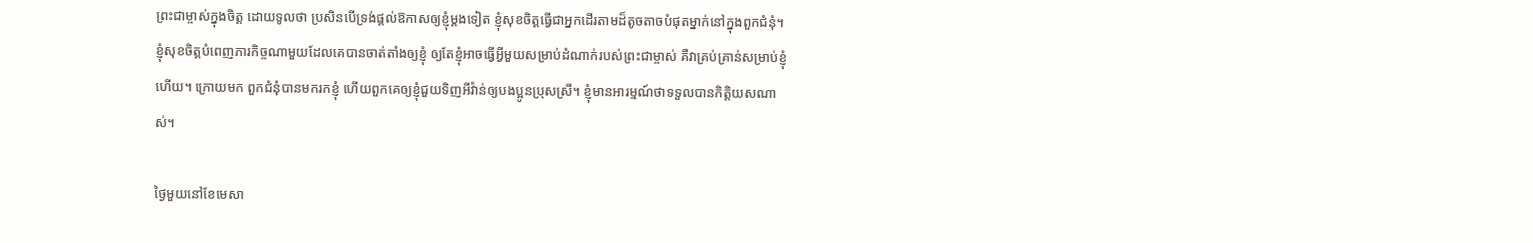ព្រះជាម្ចាស់ក្នុងចិត្ត ដោយទូលថា ប្រសិនបើទ្រង់ផ្ដល់ឱកាសឲ្យខ្ញុំម្ដងទៀត ខ្ញុំសុខចិត្តធ្វើជាអ្នកដើរតាមដ៏តូចតាចបំផុតម្នាក់នៅក្នុងពួកជំនុំ។ ខ្ញុំសុខចិត្តបំពេញភារកិច្ចណាមួយដែលគេបានចាត់តាំងឲ្យខ្ញុំ ឲ្យតែខ្ញុំអាចធ្វើអ្វីមួយសម្រាប់ដំណាក់របស់ព្រះជាម្ចាស់ គឺវាគ្រប់គ្រាន់សម្រាប់ខ្ញុំហើយ។ ក្រោយមក ពួកជំនុំបានមករកខ្ញុំ ហើយពួកគេឲ្យខ្ញុំជួយទិញអីវ៉ាន់ឲ្យបងប្អូនប្រុសស្រី។ ខ្ញុំមានអារម្មណ៍ថាទទួលបានកិត្តិយសណាស់។

ថ្ងៃមួយនៅខែមេសា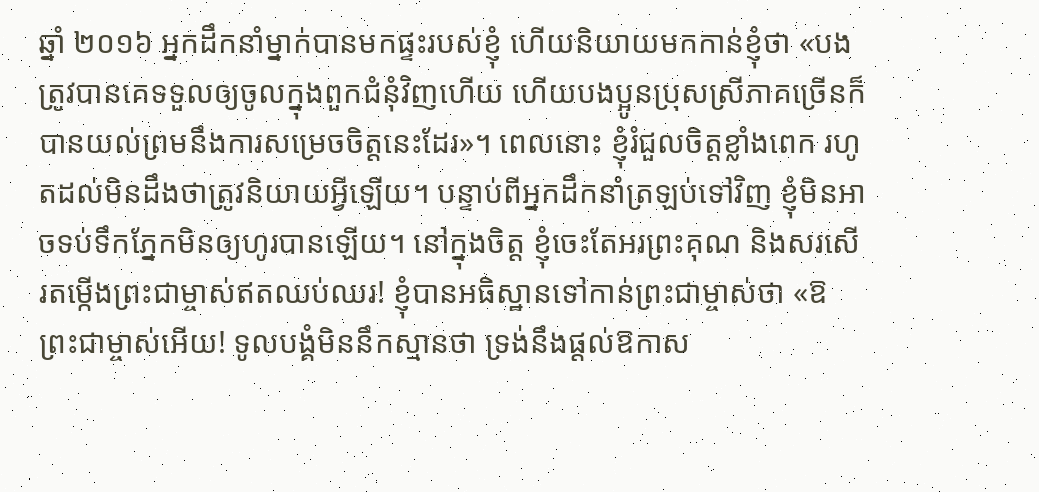ឆ្នាំ ២០១៦ អ្នកដឹកនាំម្នាក់បានមកផ្ទះរបស់ខ្ញុំ ហើយនិយាយមកកាន់ខ្ញុំថា «បងត្រូវបានគេទទួលឲ្យចូលក្នុងពួកជំនុំវិញហើយ ហើយបងប្អូនប្រុសស្រីភាគច្រើនក៏បានយល់ព្រមនឹងការសម្រេចចិត្តនេះដែរ»។ ពេលនោះ ខ្ញុំរំជួលចិត្តខ្លាំងពេក រហូតដល់មិនដឹងថាត្រូវនិយាយអ្វីឡើយ។ បន្ទាប់ពីអ្នកដឹកនាំត្រឡប់ទៅវិញ ខ្ញុំមិនអាចទប់ទឹកភ្នែកមិនឲ្យហូរបានឡើយ។ នៅក្នុងចិត្ត ខ្ញុំចេះតែអរព្រះគុណ និងសរសើរតម្កើងព្រះជាម្ចាស់ឥតឈប់ឈរ! ខ្ញុំបានអធិស្ឋានទៅកាន់ព្រះជាម្ចាស់ថា «ឱព្រះជាម្ចាស់អើយ! ទូលបង្គំមិននឹកស្មានថា ទ្រង់នឹងផ្ដល់ឱកាស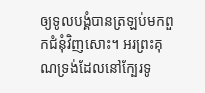ឲ្យទូលបង្គំបានត្រឡប់មកពួកជំនុំវិញសោះ។ អរព្រះគុណទ្រង់ដែលនៅក្បែរទូ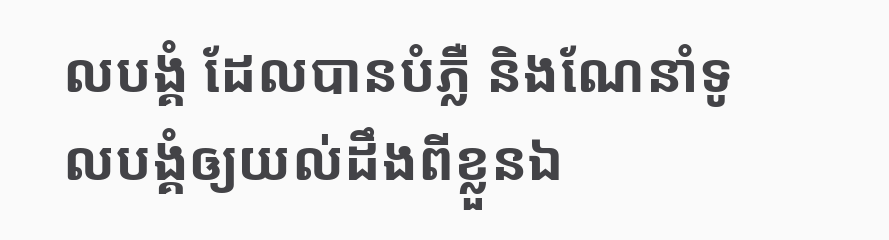លបង្គំ ដែលបានបំភ្លឺ និងណែនាំទូលបង្គំឲ្យយល់ដឹងពីខ្លួនឯ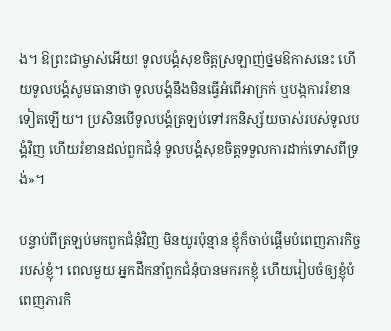ង។ ឱព្រះជាម្ចាស់អើយ! ទូលបង្គំសុខចិត្តស្រឡាញ់ថ្នមឱកាសនេះ ហើយទូលបង្គំសូមធានាថា ទូលបង្គំនឹងមិនធ្វើអំពើអាក្រក់ ឬបង្កការរំខានទៀតឡើយ។ ប្រសិនបើទូលបង្គំត្រឡប់ទៅរកនិស្ស័យចាស់របស់ទូលបង្គំវិញ ហើយរំខានដល់ពួកជំនុំ ទូលបង្គំសុខចិត្តទទួលការដាក់ទោសពីទ្រង់»។

បន្ទាប់ពីត្រឡប់មកពួកជំនុំវិញ មិនយូរប៉ុន្មាន ខ្ញុំក៏ចាប់ផ្ដើមបំពេញភារកិច្ចរបស់ខ្ញុំ។ ពេលមួយ អ្នកដឹកនាំពួកជំនុំបានមករកខ្ញុំ ហើយរៀបចំឲ្យខ្ញុំបំពេញភារកិ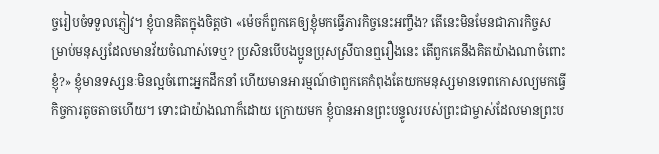ច្ចរៀបចំទទួលភ្ញៀវ។ ខ្ញុំបានគិតក្នុងចិត្តថា «ម៉េចក៏ពួកគេឲ្យខ្ញុំមកធ្វើភារកិច្ចនេះអញ្ចឹង? តើនេះមិនមែនជាភារកិច្ចសម្រាប់មនុស្សដែលមានវ័យចំណាស់ទេឬ? ប្រសិនបើបងប្អូនប្រុសស្រីបានឮរឿងនេះ តើពួកគេនឹងគិតយ៉ាងណាចំពោះខ្ញុំ?» ខ្ញុំមានទស្សនៈមិនល្អចំពោះអ្នកដឹកនាំ ហើយមានអារម្មណ៍ថាពួកគេកំពុងតែយកមនុស្សមានទេពកោសល្យមកធ្វើកិច្ចការតូចតាចហើយ។ ទោះជាយ៉ាងណាក៏ដោយ ក្រោយមក ខ្ញុំបានអានព្រះបន្ទូលរបស់ព្រះជាម្ចាស់ដែលមានព្រះប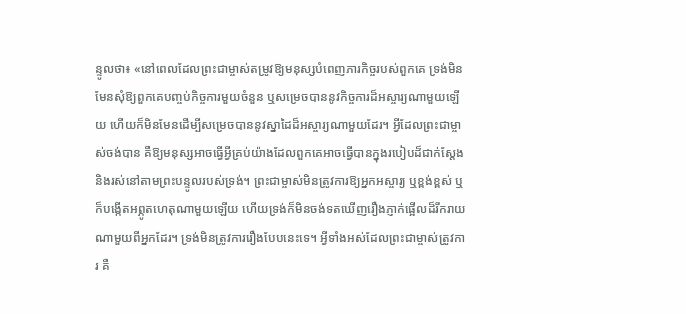ន្ទូលថា៖ «នៅពេលដែលព្រះជាម្ចាស់តម្រូវឱ្យមនុស្សបំពេញភារកិច្ចរបស់ពួកគេ ទ្រង់មិនមែនសុំឱ្យពួកគេបញ្ចប់កិច្ចការមួយចំនួន ឬសម្រេចបាននូវកិច្ចការដ៏អស្ចារ្យណាមួយឡើយ ហើយក៏មិនមែនដើម្បីសម្រេចបាននូវស្នាដៃដ៏អស្ចារ្យណាមួយដែរ។ អ្វីដែលព្រះជាម្ចាស់ចង់បាន គឺឱ្យមនុស្សអាចធ្វើអ្វីគ្រប់យ៉ាងដែលពួកគេអាចធ្វើបានក្នុងរបៀបដ៏ជាក់ស្តែង និងរស់នៅតាមព្រះបន្ទូលរបស់ទ្រង់។ ព្រះជាម្ចាស់មិនត្រូវការឱ្យអ្នកអស្ចារ្យ ឬខ្ពង់ខ្ពស់ ឬក៏បង្កើតអព្ភូតហេតុណាមួយឡើយ ហើយទ្រង់ក៏មិនចង់ទតឃើញរឿងភ្ញាក់ផ្អើលដ៏រីករាយណាមួយពីអ្នកដែរ។ ទ្រង់មិនត្រូវការរឿងបែបនេះទេ។ អ្វីទាំងអស់ដែលព្រះជាម្ចាស់ត្រូវការ គឺ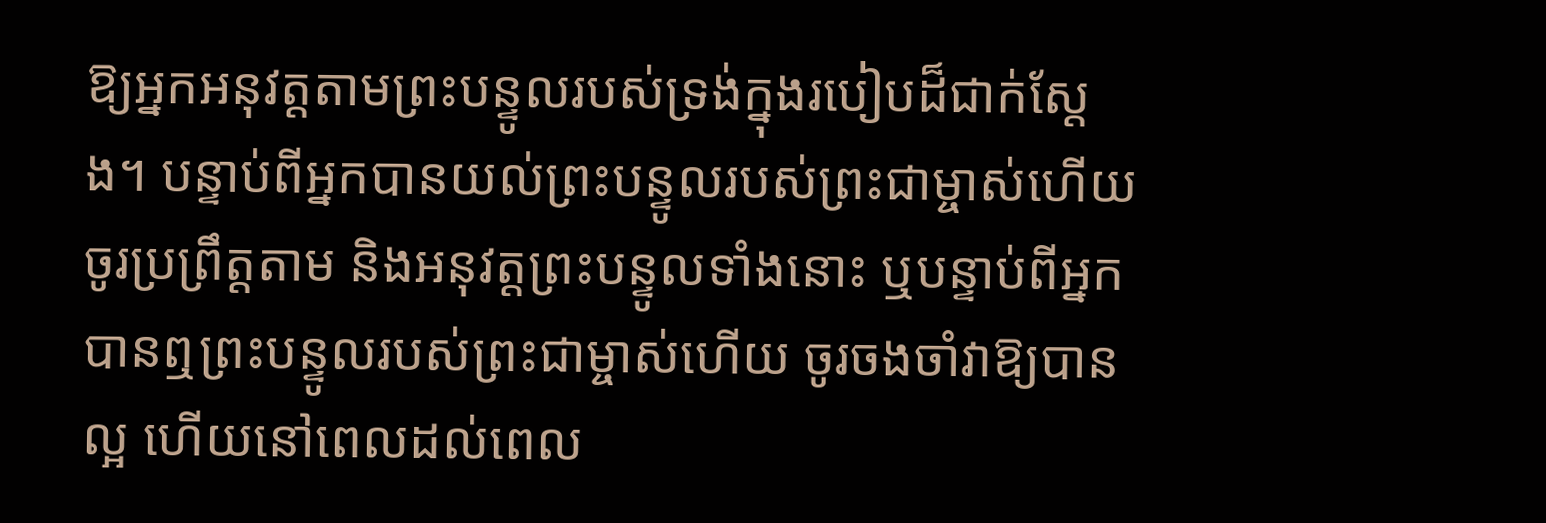ឱ្យអ្នកអនុវត្តតាមព្រះបន្ទូលរបស់ទ្រង់ក្នុងរបៀបដ៏ជាក់ស្តែង។ បន្ទាប់ពីអ្នកបានយល់ព្រះបន្ទូលរបស់ព្រះជាម្ចាស់ហើយ ចូរប្រព្រឹត្តតាម និងអនុវត្តព្រះបន្ទូលទាំងនោះ ឬបន្ទាប់ពីអ្នកបានឮព្រះបន្ទូលរបស់ព្រះជាម្ចាស់ហើយ ចូរចងចាំវាឱ្យបានល្អ ហើយនៅពេលដល់ពេល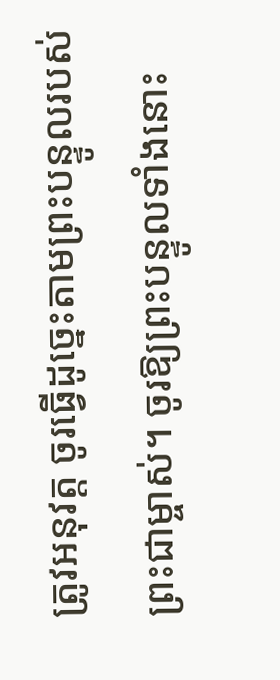ត្រូវអនុវត្ត ចូរធ្វើដូច្នេះតាមព្រះបន្ទូលរបស់ព្រះជាម្ចាស់។ ចូរឱ្យព្រះបន្ទូលទាំងនោះ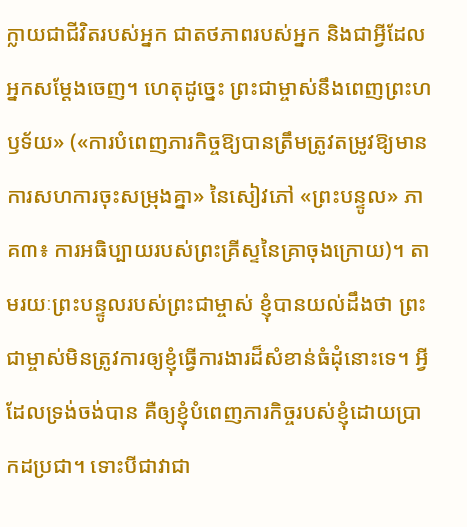ក្លាយជាជីវិតរបស់អ្នក ជាតថភាពរបស់អ្នក និងជាអ្វីដែលអ្នកសម្ដែងចេញ។ ហេតុដូច្នេះ ព្រះជាម្ចាស់នឹងពេញព្រះហឫទ័យ» («ការបំពេញភារកិច្ចឱ្យបានត្រឹមត្រូវតម្រូវឱ្យមានការសហការចុះសម្រុងគ្នា» នៃសៀវភៅ «ព្រះបន្ទូល» ភាគ៣៖ ការអធិប្បាយរបស់ព្រះគ្រីស្ទនៃគ្រាចុងក្រោយ)។ តាមរយៈព្រះបន្ទូលរបស់ព្រះជាម្ចាស់ ខ្ញុំបានយល់ដឹងថា ព្រះជាម្ចាស់មិនត្រូវការឲ្យខ្ញុំធ្វើការងារដ៏សំខាន់ធំដុំនោះទេ។ អ្វីដែលទ្រង់ចង់បាន គឺឲ្យខ្ញុំបំពេញភារកិច្ចរបស់ខ្ញុំដោយប្រាកដប្រជា។ ទោះបីជាវាជា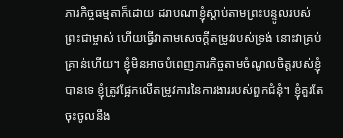ភារកិច្ចធម្មតាក៏ដោយ ដរាបណាខ្ញុំស្ដាប់តាមព្រះបន្ទូលរបស់ព្រះជាម្ចាស់ ហើយធ្វើវាតាមសេចក្ដីតម្រូវរបស់ទ្រង់ នោះវាគ្រប់គ្រាន់ហើយ។ ខ្ញុំមិនអាចបំពេញភារកិច្ចតាមចំណូលចិត្តរបស់ខ្ញុំបានទេ ខ្ញុំត្រូវផ្អែកលើតម្រូវការនៃការងាររបស់ពួកជំនុំ។ ខ្ញុំគួរតែចុះចូលនឹង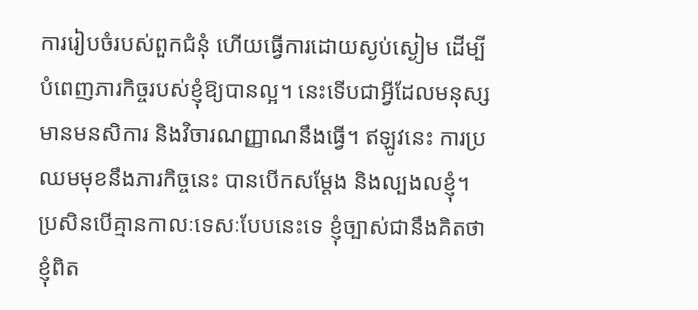ការរៀបចំរបស់ពួកជំនុំ ហើយធ្វើការដោយស្ងប់ស្ងៀម ដើម្បីបំពេញភារកិច្ចរបស់ខ្ញុំឱ្យបានល្អ។ នេះទើបជាអ្វីដែលមនុស្សមានមនសិការ និងវិចារណញ្ញាណនឹងធ្វើ។ ឥឡូវនេះ ការប្រឈមមុខនឹងភារកិច្ចនេះ បានបើកសម្ដែង និងល្បងលខ្ញុំ។ ប្រសិនបើគ្មានកាលៈទេសៈបែបនេះទេ ខ្ញុំច្បាស់ជានឹងគិតថាខ្ញុំពិត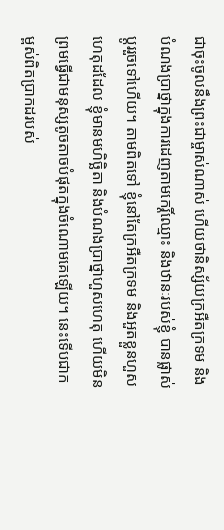ជាចុះចូលនឹងព្រះជាម្ចាស់ណាស់ ហើយថានិស្ស័យក្រអឺតក្រទម និងបំណងប្រាថ្នាក្នុងការដេញតាមកេរ្តិ៍ឈ្មោះ និងឋានៈរបស់ខ្ញុំ បានផ្លាស់ប្ដូររួចទៅហើយ។ តាមពិតទៅ ខ្ញុំនៅតែក្រអឺតក្រទម និងអួតខ្លួនហួសហេតុដដែល ខ្ញុំមានមហិច្ឆិតា និងបំណងប្រាថ្នាហួសហេតុ ហើយមិនព្រមធ្វើជាមនុស្សតូចតាចបំផុតក្នុងចំណោមគេឡើយ។ នេះទើបជាកម្ពស់ពិតប្រាកដរបស់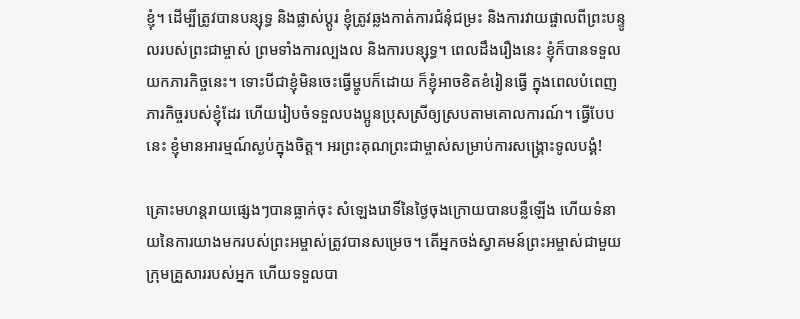ខ្ញុំ។ ដើម្បីត្រូវបានបន្សុទ្ធ និងផ្លាស់ប្ដូរ ខ្ញុំត្រូវឆ្លងកាត់ការជំនុំជម្រះ និងការវាយផ្ចាលពីព្រះបន្ទូលរបស់ព្រះជាម្ចាស់ ព្រមទាំងការល្បងល និងការបន្សុទ្ធ។ ពេលដឹងរឿងនេះ ខ្ញុំក៏បានទទួលយកភារកិច្ចនេះ។ ទោះបីជាខ្ញុំមិនចេះធ្វើម្ហូបក៏ដោយ ក៏ខ្ញុំអាចខិតខំរៀនធ្វើ ក្នុងពេលបំពេញភារកិច្ចរបស់ខ្ញុំដែរ ហើយរៀបចំទទួលបងប្អូនប្រុសស្រីឲ្យស្របតាមគោលការណ៍។ ធ្វើបែបនេះ ខ្ញុំមានអារម្មណ៍ស្ងប់ក្នុងចិត្ត។ អរព្រះគុណព្រះជាម្ចាស់សម្រាប់ការសង្គ្រោះទូលបង្គំ!

គ្រោះមហន្តរាយផ្សេងៗបានធ្លាក់ចុះ សំឡេងរោទិ៍នៃថ្ងៃចុងក្រោយបានបន្លឺឡើង ហើយទំនាយនៃការយាងមករបស់ព្រះអម្ចាស់ត្រូវបានសម្រេច។ តើអ្នកចង់ស្វាគមន៍ព្រះអម្ចាស់ជាមួយក្រុមគ្រួសាររបស់អ្នក ហើយទទួលបា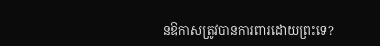នឱកាសត្រូវបានការពារដោយព្រះទេ?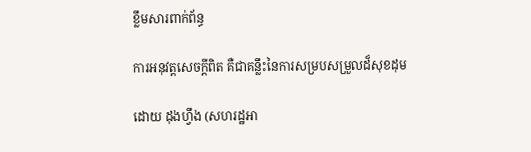ខ្លឹមសារពាក់ព័ន្ធ

ការអនុវត្តសេចក្ដីពិត គឺជាគន្លឹះនៃការសម្របសម្រួលដ៏សុខដុម

ដោយ ដុងហ្វឹង (សហរដ្ឋអា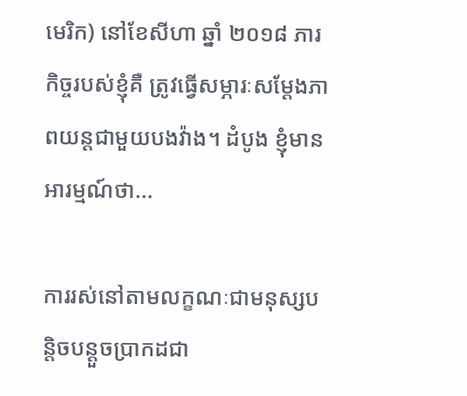មេរិក) នៅខែសីហា ឆ្នាំ ២០១៨ ភារកិច្ចរបស់ខ្ញុំគឺ ត្រូវធ្វើសម្ភារៈសម្ដែងភាពយន្តជាមួយបងវ៉ាង។ ដំបូង ខ្ញុំមានអារម្មណ៍ថា...

ការរស់នៅតាមលក្ខណៈជាមនុស្សបន្តិចបន្ដួចប្រាកដជា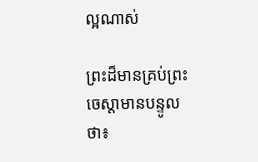ល្អណាស់

ព្រះដ៏មានគ្រប់ព្រះចេស្ដាមានបន្ទូលថា៖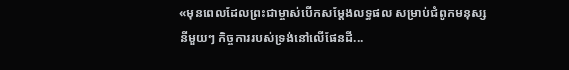«មុនពេលដែលព្រះជាម្ចាស់បើកសម្ដែងលទ្ធផល សម្រាប់ជំពូកមនុស្សនីមួយៗ កិច្ចការរបស់ទ្រង់នៅលើផែនដី...